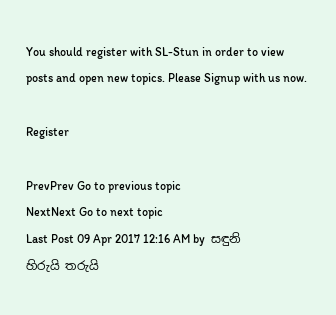You should register with SL-Stun in order to view posts and open new topics. Please Signup with us now.

Register

PrevPrev Go to previous topic
NextNext Go to next topic
Last Post 09 Apr 2017 12:16 AM by  සඳුනි
හිරුයි තරුයි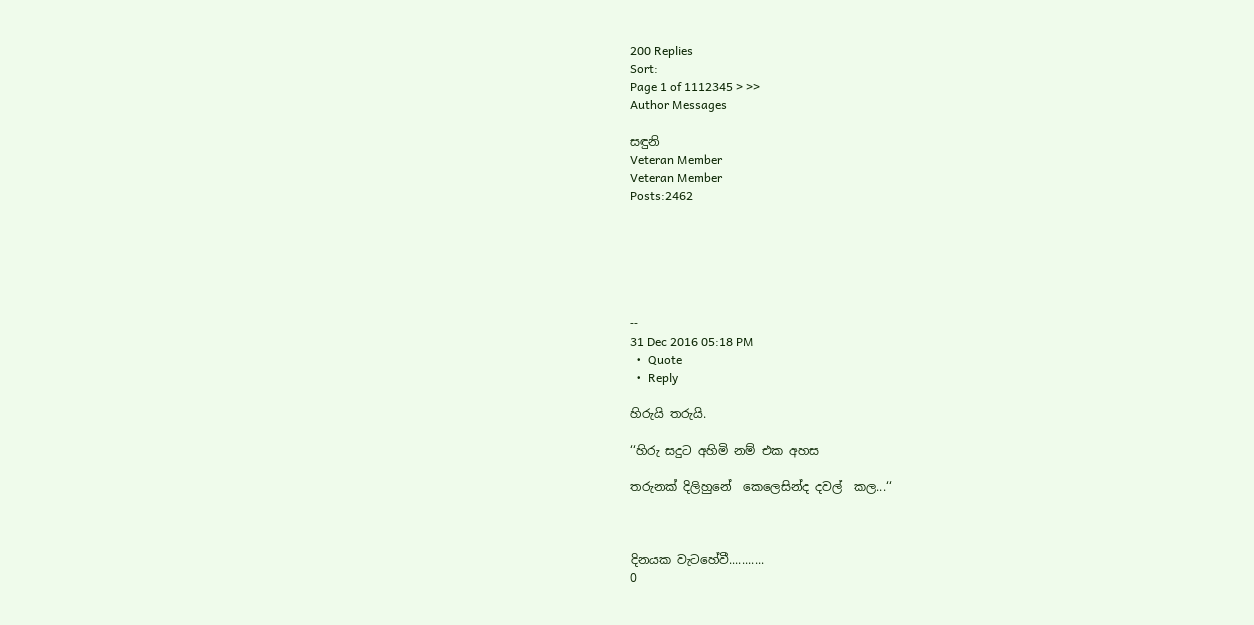200 Replies
Sort:
Page 1 of 1112345 > >>
Author Messages

සඳුනි
Veteran Member
Veteran Member
Posts:2462






--
31 Dec 2016 05:18 PM
  •  Quote
  •  Reply

හිරුයි තරුයි.

‘‘හිරු සදුට අහිමි නම් එක අහස

තරුනක් දිලිහුනේ  කෙලෙසින්ද දවල්  කල...‘‘



දිනයක වැටහේවී...........
0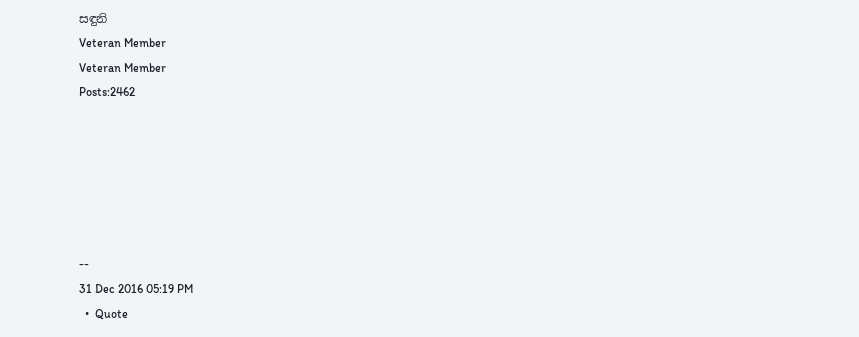සඳුනි
Veteran Member
Veteran Member
Posts:2462






--
31 Dec 2016 05:19 PM
  •  Quote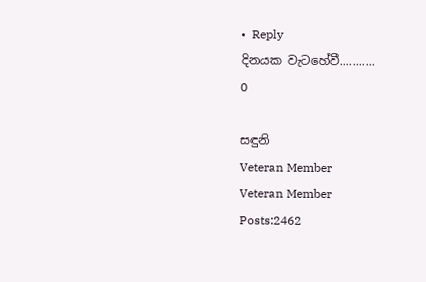•  Reply
දිනයක වැටහේවී...........
0

සඳුනි
Veteran Member
Veteran Member
Posts:2462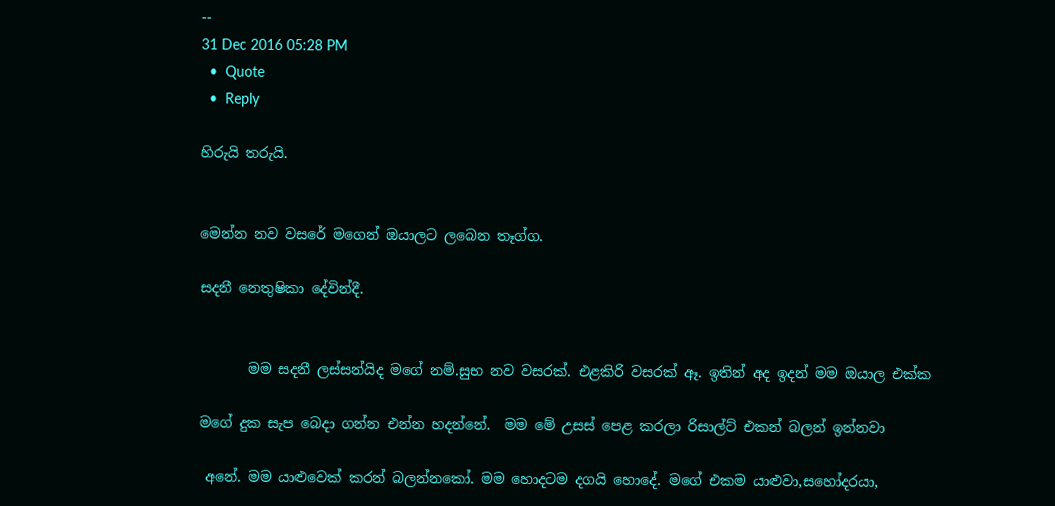--
31 Dec 2016 05:28 PM
  •  Quote
  •  Reply

හිරුයි තරුයි.


මෙන්න නව වසරේ මගෙන් ඔයාලට ලබෙන තෑග්ග.

සදනී නෙතුෂිකා දේවින්දී.


       මම සදනී ලස්සන්යිද මගේ නම්.සුභ නව වසරක්. එළකිරි වසරක් ඈ. ඉතින් අද ඉදන් මම ඔයාල එක්ක

මගේ දුක සැප බෙදා ගන්න එන්න හදන්නේ.  මම මේ උසස් පෙළ කරලා රිසාල්ට් එකන් බලන් ඉන්නවා

 අනේ. මම යාළුවෙක් කරන් බලන්නකෝ. මම හොදටම දගයි හොදේ. මගේ එකම යාළුවා,සහෝදරයා,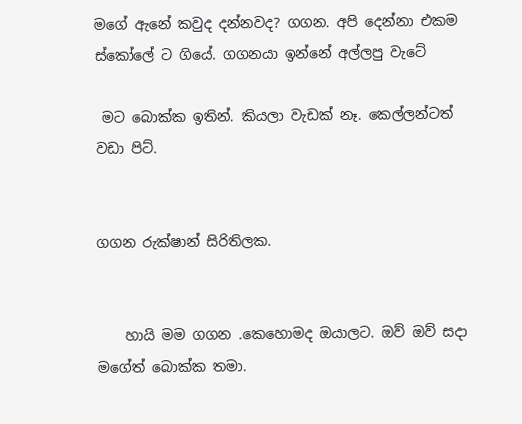මගේ ඇනේ කවුද දන්නවද? ගගන. අපි දෙන්නා එකම ස්කෝලේ ට ගියේ. ගගනයා ඉන්නේ අල්ලපු වැටේ

 මට බොක්ක ඉතින්. කියලා වැඩක් නෑ. කෙල්ලන්ටත් වඩා පිට්.


ගගන රුක්ෂාන් සිරිතිලක.


    හායි මම ගගන .කෙහොමද ඔයාලට. ඔව් ඔව් සදා මගේත් බොක්ක තමා.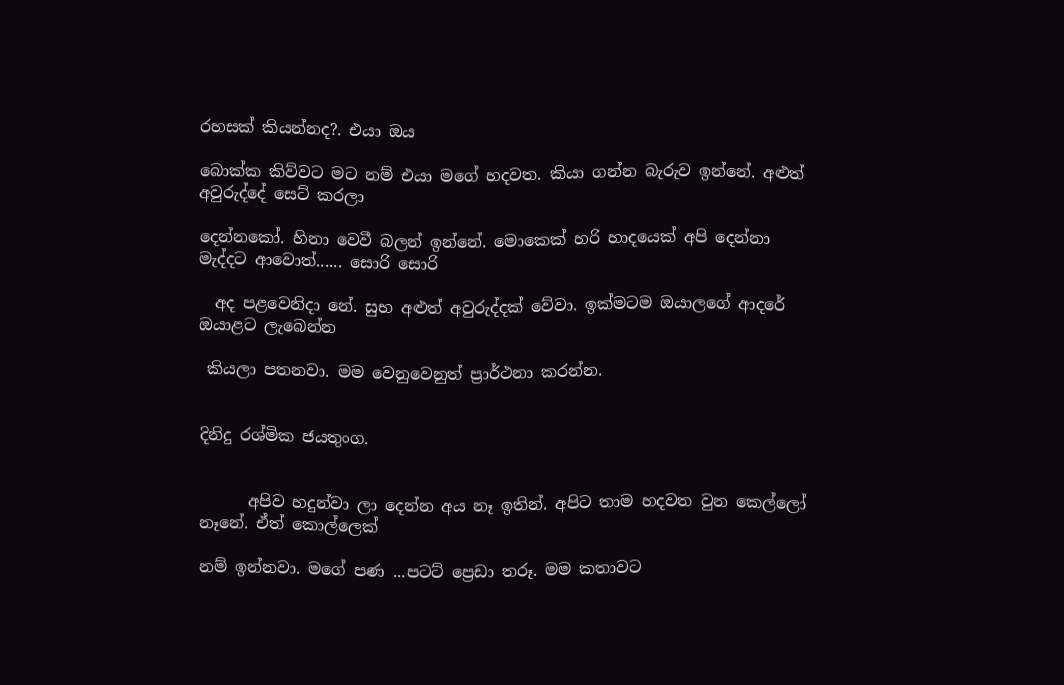රහසක් කියන්නද?. එයා ඔය

බොක්ක කිව්වට මට නම් එයා මගේ හදවත. කියා ගන්න බැරුව ඉන්නේ. අළුත් අවුරුද්දේ සෙට් කරලා

දෙන්නකෝ. හිනා වෙවී බලන් ඉන්නේ. මොකෙක් හරි හාදයෙක් අපි දෙන්නා මැද්දට ආවොත්...... සොරි සොරි

  අද පළවෙනිදා නේ. සුභ අළුත් අවුරුද්දක් වේවා. ඉක්මටම ඔයාලගේ ආදරේ ඔයාළට ලැබෙන්න

 කියලා පතනවා. මම වෙනුවෙනුත් ප්‍රාර්ථනා කරන්න.


දිනිදු රශ්මික ජයතුංග.


      අපිව හදුන්වා ලා දෙන්න අය නෑ ඉතින්. අපිට තාම හදවත වුන කෙල්ලෝ නෑනේ. ඒත් කොල්ලෙක්

නම් ඉන්නවා. මගේ පණ ...පටට් ප්‍රෙඩා තරූ. මම කතාවට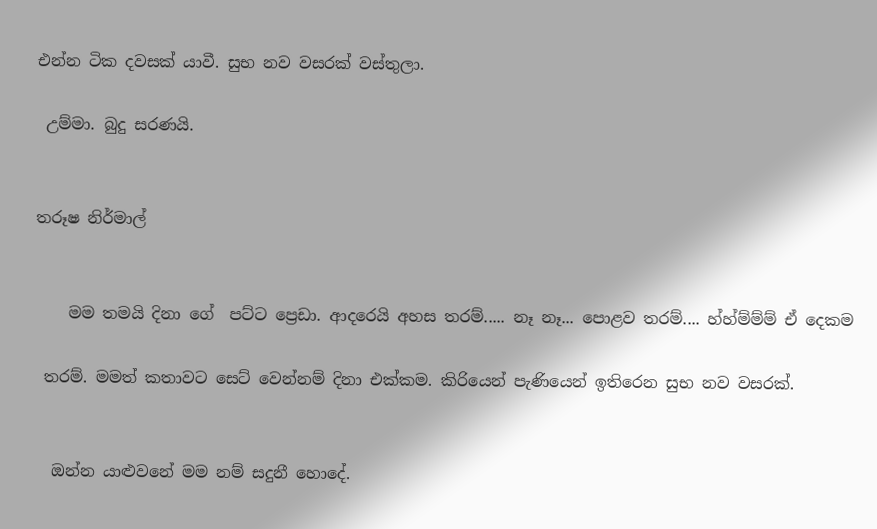එන්න ටික දවසක් යාවී. සුභ නව වසරක් වස්තුලා.

 උම්මා. බුදු සරණයි.


තරූෂ නිර්මාල්


    මම තමයි දිනා ගේ  පට්ට ප්‍රෙඩා. ආදරෙයි අහස තරම්..... නෑ නෑ... පොළව තරම්.... හ්හ්ම්ම්ම් ඒ දෙකම

 තරම්. මමත් කතාවට සෙට් වෙන්නම් දිනා එක්කම. කිරියෙන් පැණියෙන් ඉතිරෙන සුභ නව වසරක්.


  ඔන්න යාළුවනේ මම නම් සදුනී හොදේ.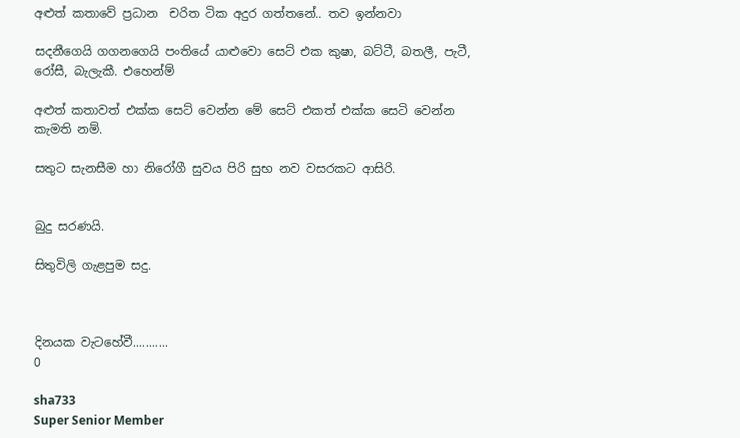අළුත් කතාවේ ප්‍රධාන  චරිත ටික අදුර ගත්තනේ.. තව ඉන්නවා

සදනීගෙයි ගගනගෙයි පංතියේ යාළුවො සෙට් එක කුෂා, බට්ටී, බතලී, පැටී, රෝසී, බැලැකී. එහෙන්ම්

අළුත් කතාවත් එක්ක සෙට් වෙන්න මේ සෙට් එකත් එක්ක සෙටි වෙන්න කැමති නම්.

සතුට සැනසීම හා නිරෝගී සුවය පිරි සුභ නව වසරකට ආසිරි.


බුදු සරණයි.

සිතුවිලි ගැළපුම සදු.



දිනයක වැටහේවී...........
0

sha733
Super Senior Member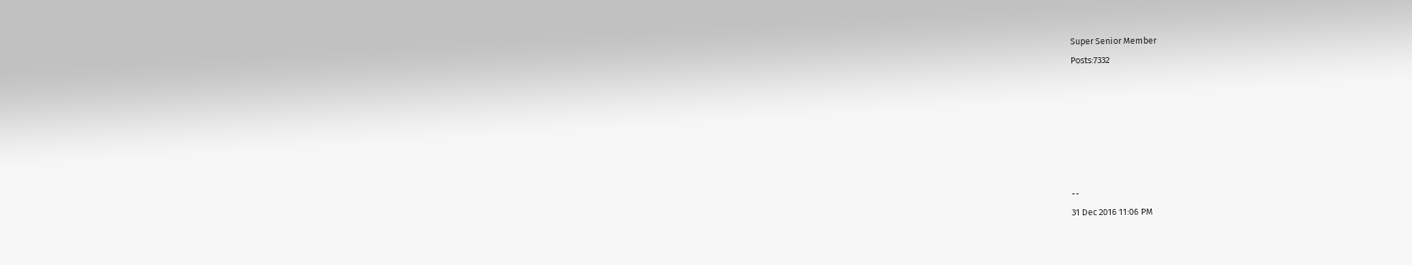Super Senior Member
Posts:7332






--
31 Dec 2016 11:06 PM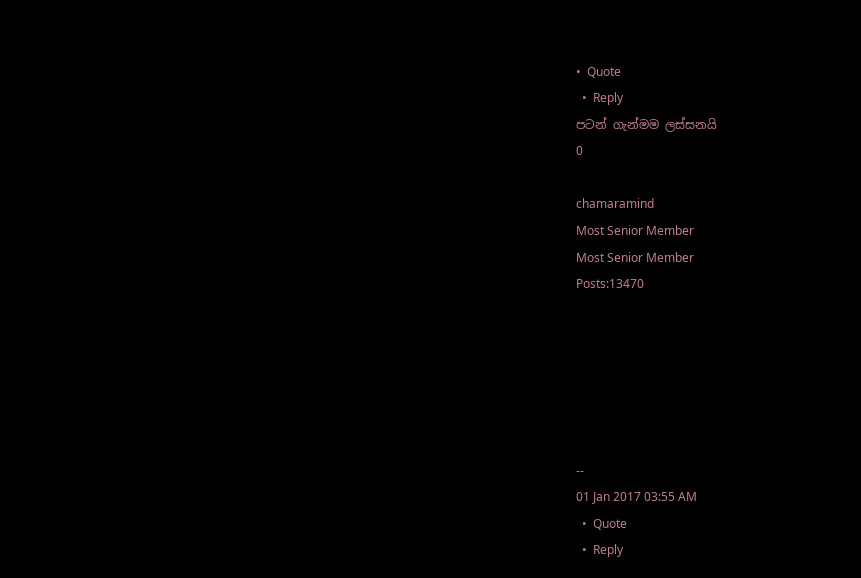•  Quote
  •  Reply
පටන් ගැන්මම ලස්සනයි
0

chamaramind
Most Senior Member
Most Senior Member
Posts:13470






--
01 Jan 2017 03:55 AM
  •  Quote
  •  Reply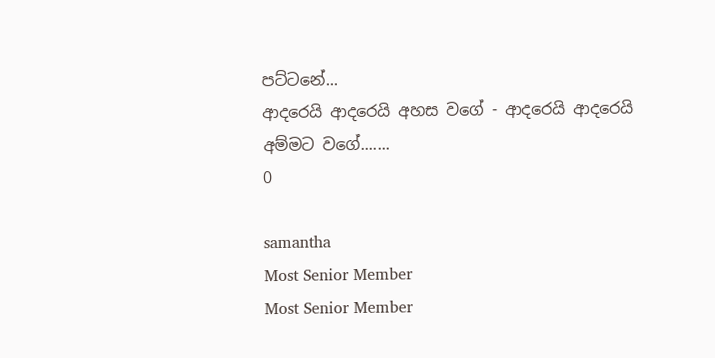පට්ටනේ...
ආදරෙයි ආදරෙයි අහස වගේ - ආදරෙයි ආදරෙයි අම්මට වගේ.......
0

samantha
Most Senior Member
Most Senior Member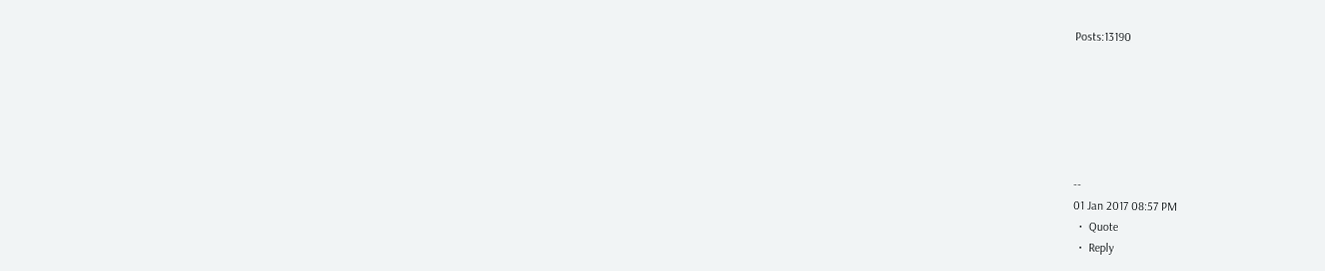Posts:13190






--
01 Jan 2017 08:57 PM
  •  Quote
  •  Reply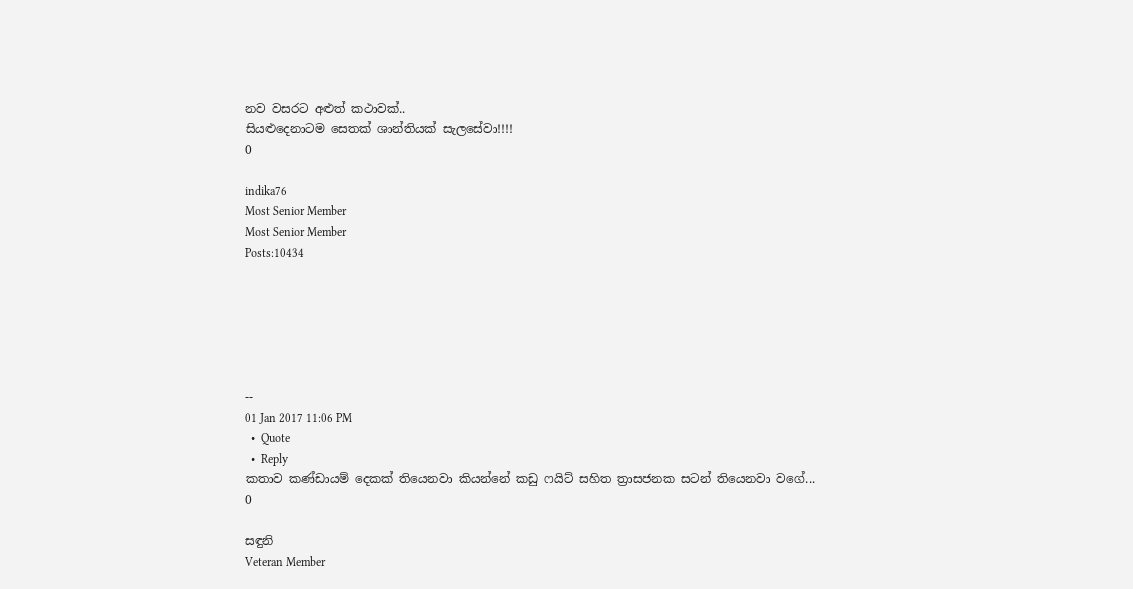නව වසරට අළුත් කථාවක්..
සියළුදෙනාටම සෙතක් ශාන්තියක් සැලසේවා!!!!
0

indika76
Most Senior Member
Most Senior Member
Posts:10434






--
01 Jan 2017 11:06 PM
  •  Quote
  •  Reply
කතාව කණ්ඩායම් දෙකක් තියෙනවා කියන්නේ කඩු ෆයිට් සහිත ත්‍රාසජනක සටන් තියෙනවා වගේ...
0

සඳුනි
Veteran Member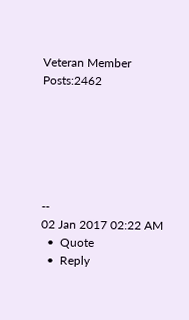Veteran Member
Posts:2462






--
02 Jan 2017 02:22 AM
  •  Quote
  •  Reply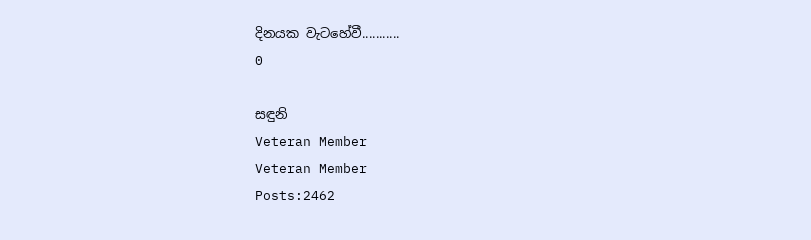දිනයක වැටහේවී...........
0

සඳුනි
Veteran Member
Veteran Member
Posts:2462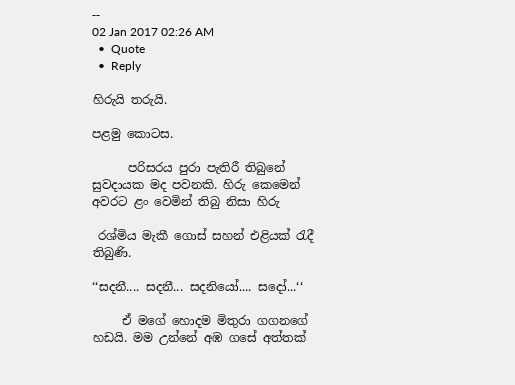--
02 Jan 2017 02:26 AM
  •  Quote
  •  Reply

හිරුයි තරුයි.

පළමු කොටස.

      පරිසරය පුරා පැතිරී තිබුනේ සුවදායක මද පවනකි. හිරු කෙමෙන් අවරට ළං වෙමින් තිබු නිසා හිරු

 රශ්මිය මැකී ගොස් සහන් එළියක් රැදී තිබුණි.

‘‘සදනී.... සදනී... සදනියෝ.... සදෝ...‘‘

     ඒ මගේ හොදම මිතුරා ගගනගේ හඩයි. මම උන්නේ අඹ ගසේ අත්තක්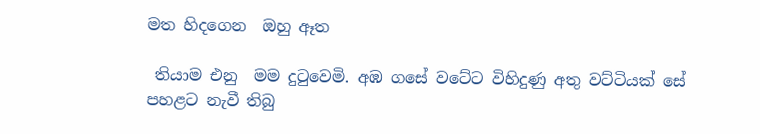මත හිදගෙන  ඔහු ඈත

 තියාම එනු  මම දුටුවෙමි. අඹ ගසේ වටේට විහිදුණු අතු වට්ටියක් සේ පහළට නැවී තිබු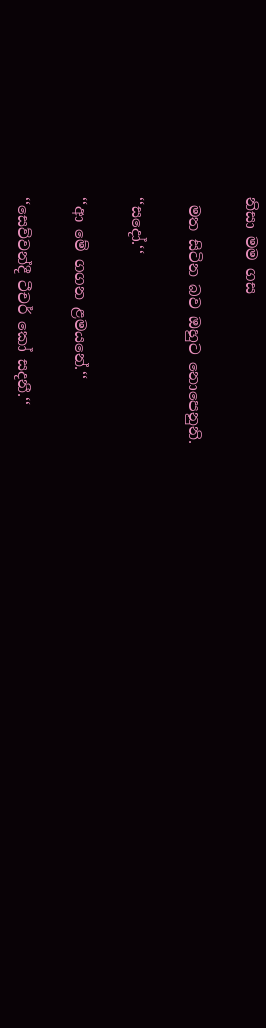නිසා මම ගස

 මත සිටින බව ඔහුට නොපෙනුනි.

‘‘සදෝ.‘‘

‘‘ආ මේ ගගන ළමයනේ.‘‘

‘‘සෙව්වන්දී ටීචර් කෝ සදනී.‘‘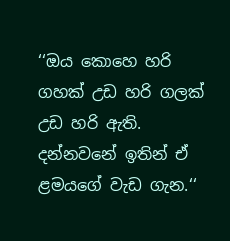‘‘ඔය කොහෙ හරි ගහක් උඩ හරි ගලක් උඩ හරි ඇති. දන්නවනේ ඉතින් ඒ ළමයගේ වැඩ ගැන.‘‘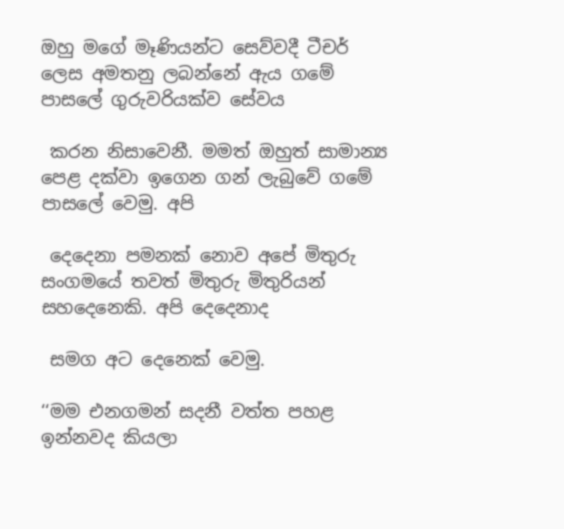ඔහු මගේ මෑණියන්ට සෙව්වදී ටීචර් ලෙස අමතනු ලබන්නේ ඇය ගමේ පාසලේ ගුරුවරියක්ව සේවය

 කරන නිසාවෙනී. මමත් ඔහුත් සාමාන්‍ය පෙළ දක්වා ඉගෙන ගන් ලැබුවේ ගමේ පාසලේ වෙමු. අපි

 දෙදෙනා පමනක් නොව අපේ මිතුරු සංගමයේ තවත් මිතුරු මිතුරියන් සහදෙනෙකි. අපි දෙදෙනාද

 සමග අට දෙනෙක් වෙමු.

‘‘මම එනගමන් සදනී වත්ත පහළ ඉන්නවද කියලා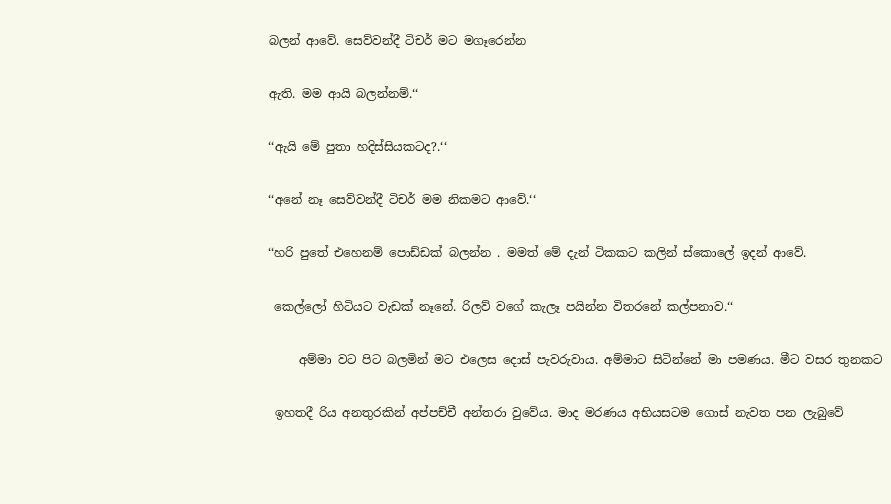බලන් ආවේ. සෙව්වන්දී ටිචර් මට මගෑරෙන්න

ඇති. මම ආයි බලන්නම්.‘‘

‘‘ඇයි මේ පුතා හදිස්සියකටද?.‘‘

‘‘අනේ නෑ සෙව්වන්දී ටිචර් මම නිකමට ආවේ.‘‘

‘‘හරි පුතේ එහෙනම් පොඩ්ඩක් බලන්න . මමත් මේ දැන් ටිකකට කලින් ස්කොලේ ඉදන් ආවේ.

 කෙල්ලෝ හිටියට වැඩක් නෑනේ. රිලව් වගේ කැලෑ පයින්න විතරනේ කල්පනාව.‘‘

     අම්මා වට පිට බලමින් මට එලෙස දොස් පැවරුවාය. අම්මාට සිටින්නේ මා පමණය. මීට වසර තුනකට

 ඉහතදී රිය අනතුරකින් අප්පච්චී අන්තරා වුවේය. මාද මරණය අභියසටම ගොස් නැවත පන ලැබුවේ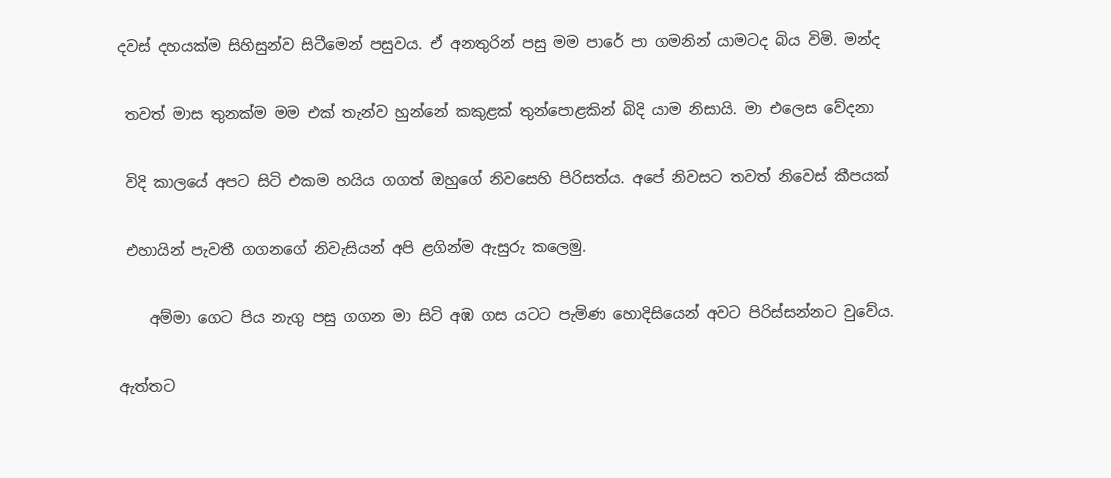දවස් දහයක්ම සිහිසුන්ව සිටීමෙන් පසුවය. ඒ අනතුරින් පසු මම පාරේ පා ගමනින් යාමටද බිය විමි. මන්ද

 තවත් මාස තුනක්ම මම එක් තැන්ව හුන්නේ කකුළක් තුන්පොළකින් බිදි යාම නිසායි. මා එලෙස වේදනා

 විදි කාලයේ අපට සිටි එකම හයිය ගගත් ඔහුගේ නිවසෙහි පිරිසත්ය. අපේ නිවසට තවත් නිවෙස් කීපයක්

 එහායින් පැවතී ගගනගේ නිවැසියන් අපි ළගින්ම ඇසුරු කලෙමු.

    අම්මා ගෙට පිය නැගු පසු ගගන මා සිටි අඹ ගස යටට පැමිණ හොදිසියෙන් අවට පිරිස්සන්නට වුවේය.

ඇත්තට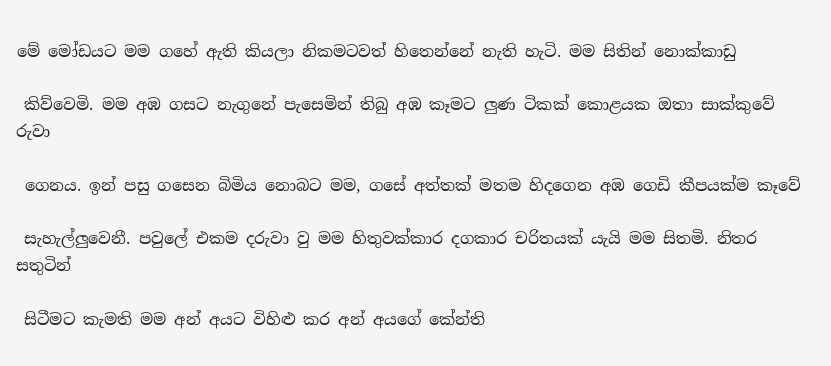මේ මෝඩයට මම ගහේ ඇති කියලා නිකමටවත් හිතෙන්නේ නැති හැටි. මම සිතින් නොක්කාඩු

 කිව්වෙමි. මම අඹ ගසට නැගුනේ පැසෙමින් තිබු අඹ කෑමට ලුණ ටිකක් කොළයක ඔතා සාක්කුවේ රුවා

 ගෙනය. ඉන් පසු ගසෙන බිමිය නොබට මම, ගසේ අත්තක් මතම හිදගෙන අඹ ගෙඩි කීපයක්ම කෑවේ

 සැහැල්ලුවෙනී. පවුලේ එකම දරුවා වු මම හිතුවක්කාර දගකාර චරිතයක් යැයි මම සිතමි. නිතර සතුටින්

 සිටීමට කැමති මම අන් අයට විහිළු කර අන් අයගේ කේන්ති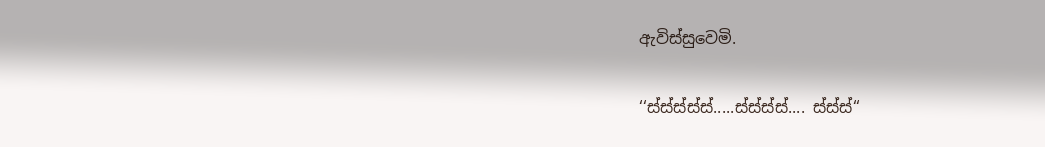ඇවිස්සුවෙමි.

‘‘ස්ස්ස්ස්ස්.....ස්ස්ස්ස්.... ස්ස්ස්‘‘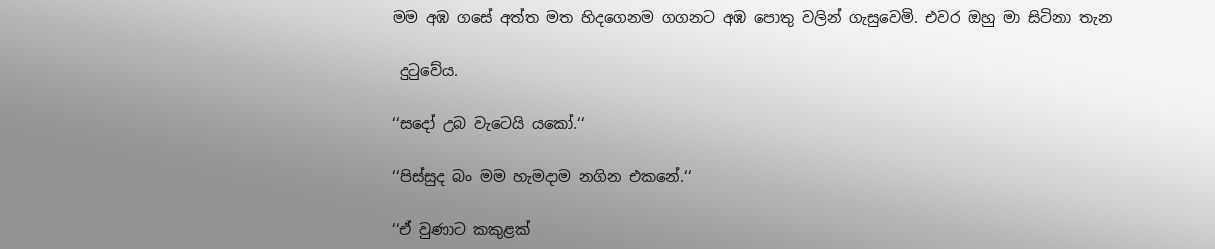මම අඹ ගසේ අත්ත මත හිදගෙනම ගගනට අඹ පොතු වලින් ගැසුවෙමි. එවර ඔහු මා සිටිනා තැන

 දුටුවේය.

‘‘සදෝ උබ වැටෙයි යකෝ.‘‘

‘‘පිස්සුද බං මම හැමදාම නගින එකනේ.‘‘

‘‘ඒ වුණාට කකුළක්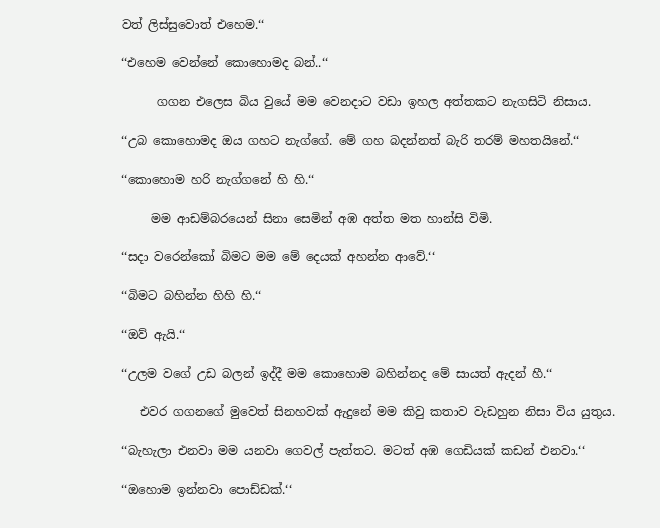වත් ලිස්සුවොත් එහෙම.‘‘

‘‘එහෙම වෙන්නේ කොහොමද බන්..‘‘

      ගගන එලෙස බිය වුයේ මම වෙනදාට වඩා ඉහල අත්තකට නැගසිටි නිසාය.

‘‘උබ කොහොමද ඔය ගහට නැග්ගේ. මේ ගහ බදන්නත් බැරි තරම් මහතයිනේ.‘‘

‘‘කොහොම හරි නැග්ගනේ හි හි.‘‘

     මම ආඩම්බරයෙන් සිනා සෙමින් අඹ අත්ත මත හාන්සි විමි.

‘‘සදා වරෙන්කෝ බිමට මම මේ දෙයක් අහන්න ආවේ.‘‘

‘‘බිමට බහින්න හිහි හි.‘‘

‘‘ඔව් ඇයි.‘‘

‘‘උලම වගේ උඩ බලන් ඉද්දී මම කොහොම බහින්නද මේ සායත් ඇදන් හී.‘‘

   එවර ගගනගේ මුවෙත් සිනහවක් ඇදුනේ මම කිවු කතාව වැඩහුන නිසා විය යුතුය.

‘‘බැහැලා එනවා මම යනවා ගෙවල් පැත්තට. මටත් අඹ ගෙඩියක් කඩන් එනවා.‘‘

‘‘ඔහොම ඉන්නවා පොඩ්ඩක්.‘‘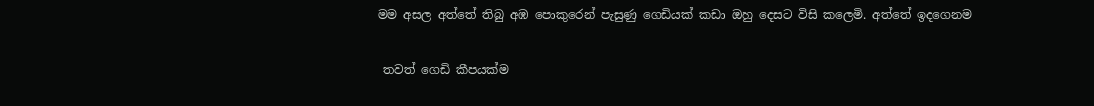මම අසල අත්තේ තිබු අඹ පොකුරෙන් පැසුණු ගෙඩියක් කඩා ඔහු දෙසට විසි කලෙමි. අත්තේ ඉදගෙනම

 තවත් ගෙඩි කීපයක්ම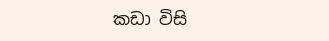කඩා විසි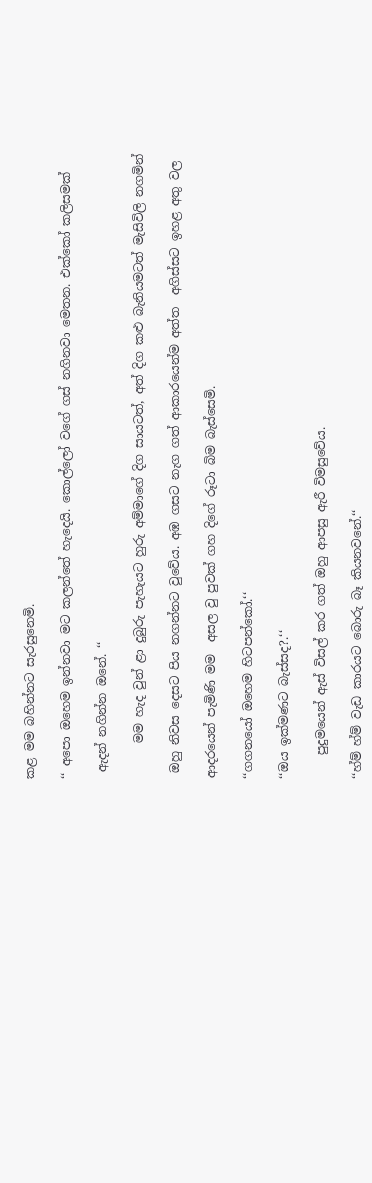කළ මම බහින්නට සැරසුනෙමි.

‘‘ අපො ඔහෙම ඉන්නවා මට කලන්තේ හැදෙයි. කොල්ලෝ වගේ ගස් නගිනවා මෙතන. එක්කෝ කලිසමක්

 ඇදන් නගින්න ඔනේ. ‘‘

      මම හැද වුන් ළා දුබුරු පැහැයට හුරු අම්මාගේ දිග සායටත්, අත් දිග කළු බැනියමටත් මැසිවිලි නගමින්

 ඔහු නිවස දෙසට පිය නගන්නට වුවේය. අඹ ගසට නැග ගත් ආකාරයෙන්ම අත්ත  අගිස්සට ඉහළ අතු වල

ආදරයෙන් පැමිණි මම  අසල වු පුවක් ගහ දිගේ රූටා බිම බැස්සෙමි.

‘‘ගගනයෝ ඔහෙම හිටපන්කෝ.‘‘

‘‘ඔය ඉක්මණට බැස්සද?.‘‘

    පුදුමයෙන් ඇස් විසල් කර ගත් ඔහු ආපසු ඇරී විමසුවේය.

‘‘හ්ම් හ්ම් වැඩ කාරයට බොරු බෑ කියනවනේ.‘‘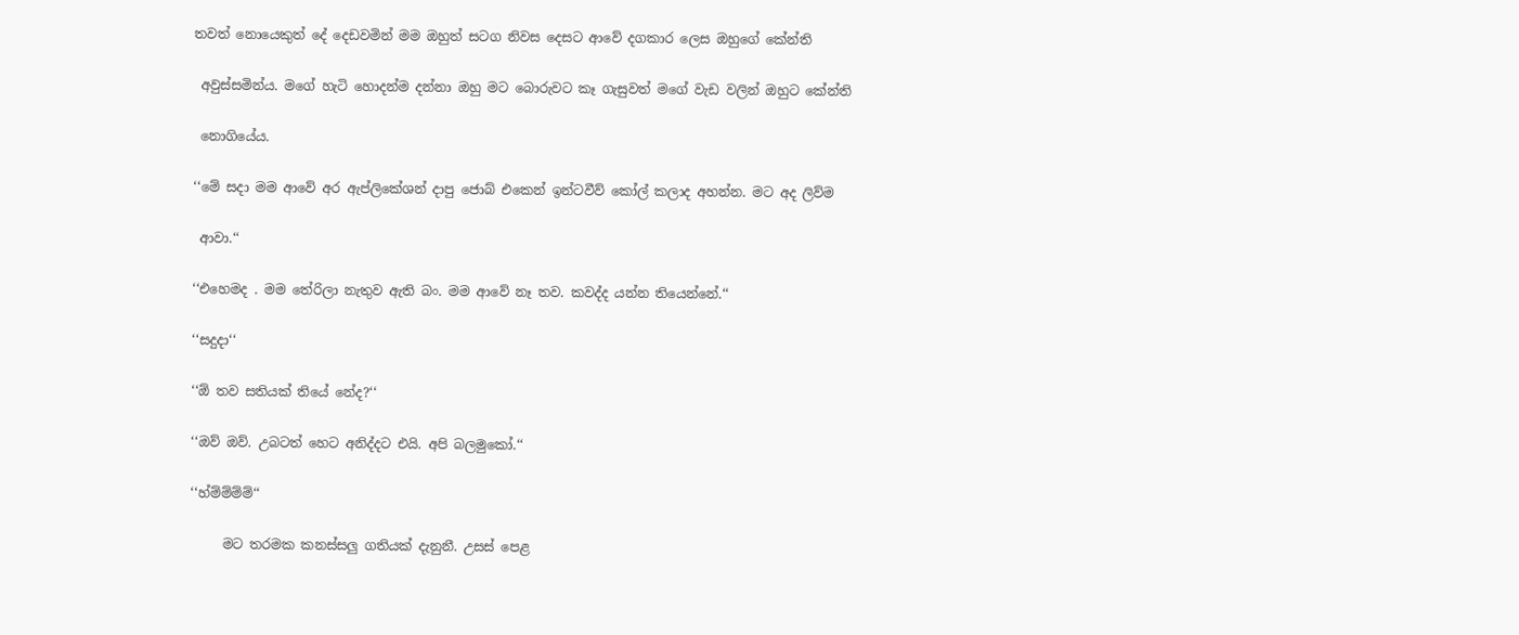තවත් නොයෙකුත් දේ දෙඩවමින් මම ඔහුත් සටග නිවස දෙසට ආවේ දගකාර ලෙස ඔහුගේ කේන්ති

 අවුස්සමින්ය. මගේ හැටි හොදන්ම දන්නා ඔහු මට බොරුවට කෑ ගැසුවත් මගේ වැඩ වලින් ඔහුට කේන්ති

 නොගියේය.

‘‘මේ සදා මම ආවේ අර ඇප්ලිකේශන් දාපු ජොබ් එකෙන් ඉන්ටවීව් කෝල් කලාද අහන්න. මට අද ලිව්ම

 ආවා.‘‘

‘‘එහෙමද . මම තේරිලා නැතුව ඇති බං. මම ආවේ නෑ තව. කවද්ද යන්න තියෙන්නේ.‘‘

‘‘සදුදා‘‘

‘‘ඕ තව සතියක් තියේ නේද?‘‘

‘‘ඔව් ඔව්. උබටත් හෙට අනිද්දට එයි. අපි බලමුකෝ.‘‘

‘‘හ්ම්ම්ම්ම්‘‘

     මට තරමක කනස්සලු ගතියක් දැනුනී. උසස් පෙළ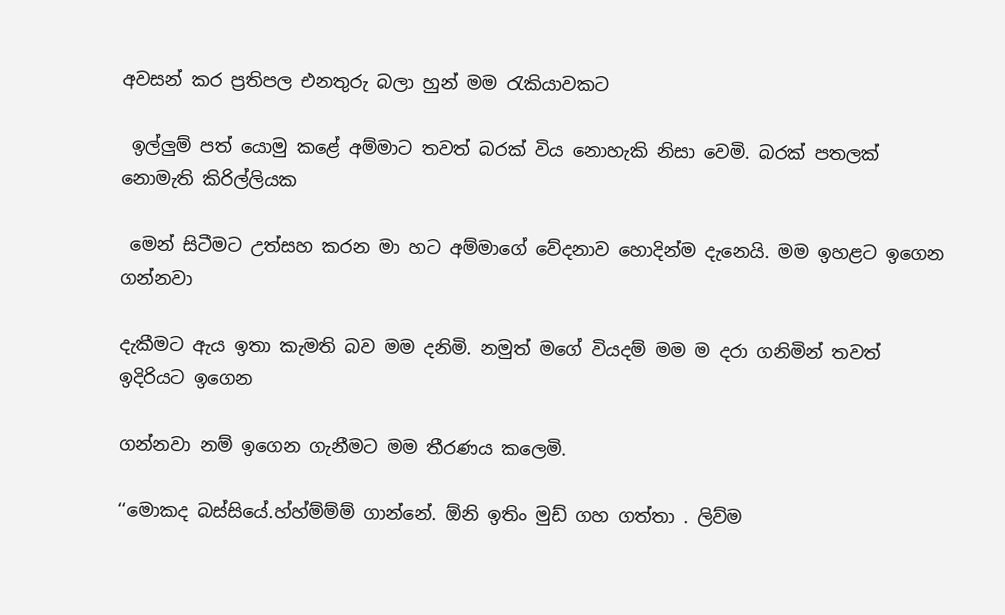අවසන් කර ප්‍රතිපල එනතුරු බලා හුන් මම රැකියාවකට

 ඉල්ලුම් පත් යොමු කළේ අම්මාට තවත් බරක් විය නොහැකි නිසා වෙමි. බරක් පතලක් නොමැති කිරිල්ලියක

 මෙන් සිටීමට උත්සහ කරන මා හට අම්මාගේ වේදනාව හොදින්ම දැනෙයි. මම ඉහළට ඉගෙන ගන්නවා

දැකීමට ඇය ඉතා කැමති බව මම දනිමි. නමුත් මගේ වියදම් මම ම දරා ගනිමින් තවත් ඉදිරියට ඉගෙන

ගන්නවා නම් ඉගෙන ගැනීමට මම තීරණය කලෙමි.

‘‘මොකද බස්සියේ.හ්හ්ම්ම්ම් ගාන්නේ. ඕනි ඉතිං මුඩ් ගහ ගත්තා . ලිව්ම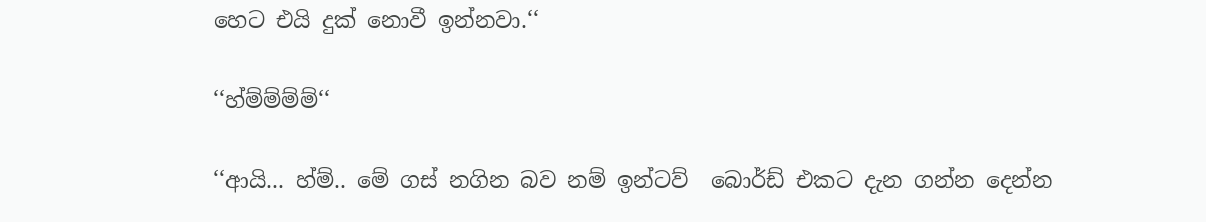හෙට එයි දුක් නොවී ඉන්නවා.‘‘

‘‘හ්ම්ම්ම්ම්‘‘

‘‘ආයි... හ්ම්.. මේ ගස් නගින බව නම් ඉන්ටව්  බොර්ඩ් එකට දැන ගන්න දෙන්න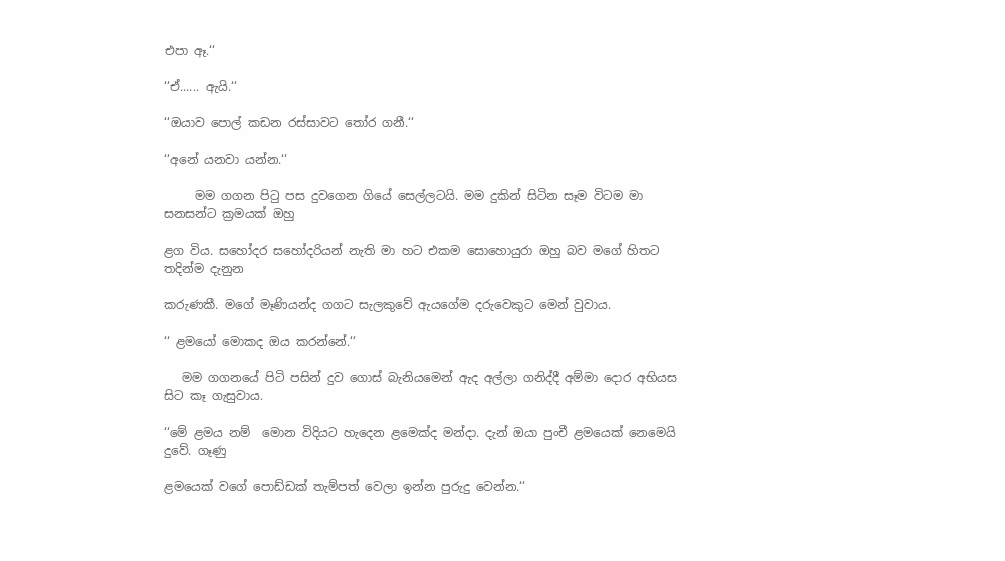එපා ඈ.‘‘

‘‘ඒ...... ඇයි.‘‘

‘‘ඔයාව පොල් කඩන රස්සාවට තෝර ගනී.‘‘

‘‘අනේ යනවා යන්න.‘‘

     මම ගගන පිටු පස දුවගෙන ගියේ සෙල්ලටයි. මම දුකින් සිටින සෑම විටම මා සනසන්ට ක්‍රමයක් ඔහු

ළග විය. සහෝදර සහෝදරියන් නැති මා හට එකම සොහොයුරා ඔහු බව මගේ හිතට තදින්ම දැනුන

කරුණකී. මගේ මෑණියන්ද ගගට සැලකුවේ ඇයගේම දරුවෙකුට මෙන් වුවාය.

‘‘ ළමයෝ මොකද ඔය කරන්නේ.‘‘

   මම ගගනයේ පිටි පසින් දුව ගොස් බැනියමෙන් ඇද අල්ලා ගනිද්දී අම්මා දොර අභියස සිට කෑ ගැසුවාය.

‘‘මේ ළමය නම්  මොන විදියට හැදෙන ළමෙක්ද මන්දා. දැන් ඔයා පුංචී ළමයෙක් නෙමෙයි දුවේ. ගෑණු

ළමයෙක් වගේ පොඩ්ඩක් තැම්පත් වෙලා ඉන්න පුරුදු වෙන්න.‘‘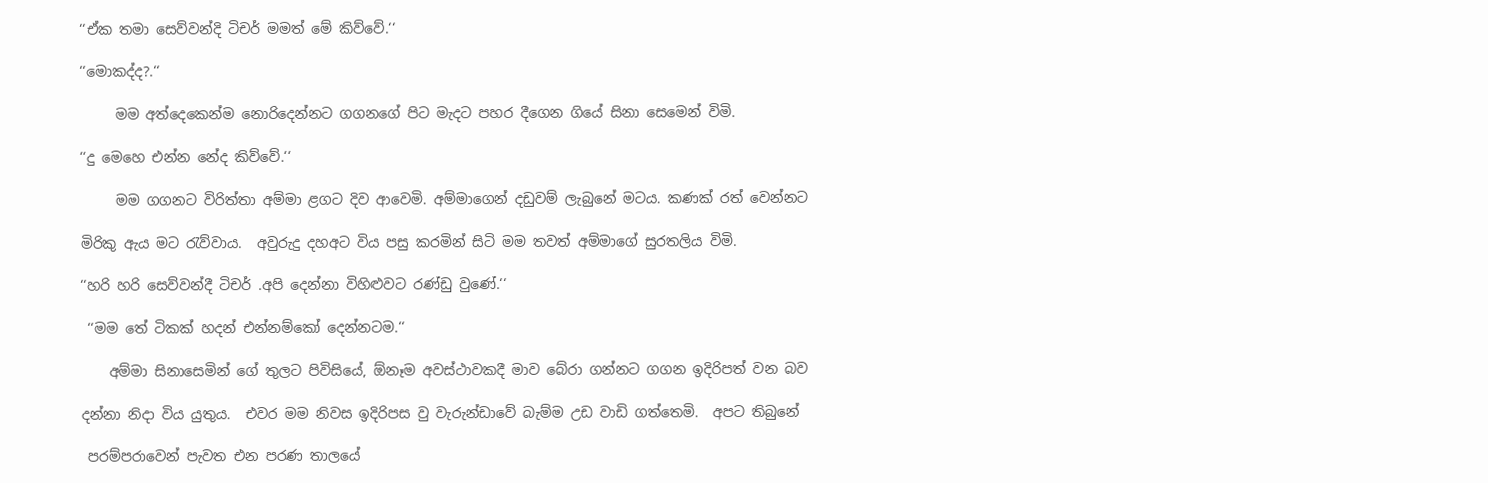‘‘ඒක තමා සෙව්වන්දි ටිචර් මමත් මේ කිව්වේ.‘‘

‘‘මොකද්ද?.‘‘

     මම අත්දෙකෙන්ම නොරිදෙන්නට ගගනගේ පිට මැදට පහර දීගෙන ගියේ සිනා සෙමෙන් විමි.

‘‘දු මෙහෙ එන්න නේද කිව්වේ.‘‘

     මම ගගනට විරිත්තා අම්මා ළගට දිව ආවෙමි. අම්මාගෙන් දඩුවම් ලැබුනේ මටය. කණක් රත් වෙන්නට

මිරිකු ඇය මට රැව්වාය.  අවුරුදු දහඅට විය පසු කරමින් සිටි මම තවත් අම්මාගේ සුරතලිය විමි.

‘‘හරි හරි සෙව්වන්දී ටිචර් .අපි දෙන්නා විහිළුවට රණ්ඩු වුණේ.‘‘

 ‘‘මම තේ ටිකක් හදන් එන්නම්කෝ දෙන්නටම.‘‘

    අම්මා සිනාසෙමින් ගේ තුලට පිවිසියේ, ඕනෑම අවස්ථාවකදී මාව බේරා ගන්නට ගගන ඉදිරිපත් වන බව

දන්නා නිදා විය යුතුය.  එවර මම නිවස ඉදිරිපස වු වැරුන්ඩාවේ බැම්ම උඩ වාඩි ගත්තෙමි.  අපට තිබුනේ

 පරම්පරාවෙන් පැවත එන පරණ තාලයේ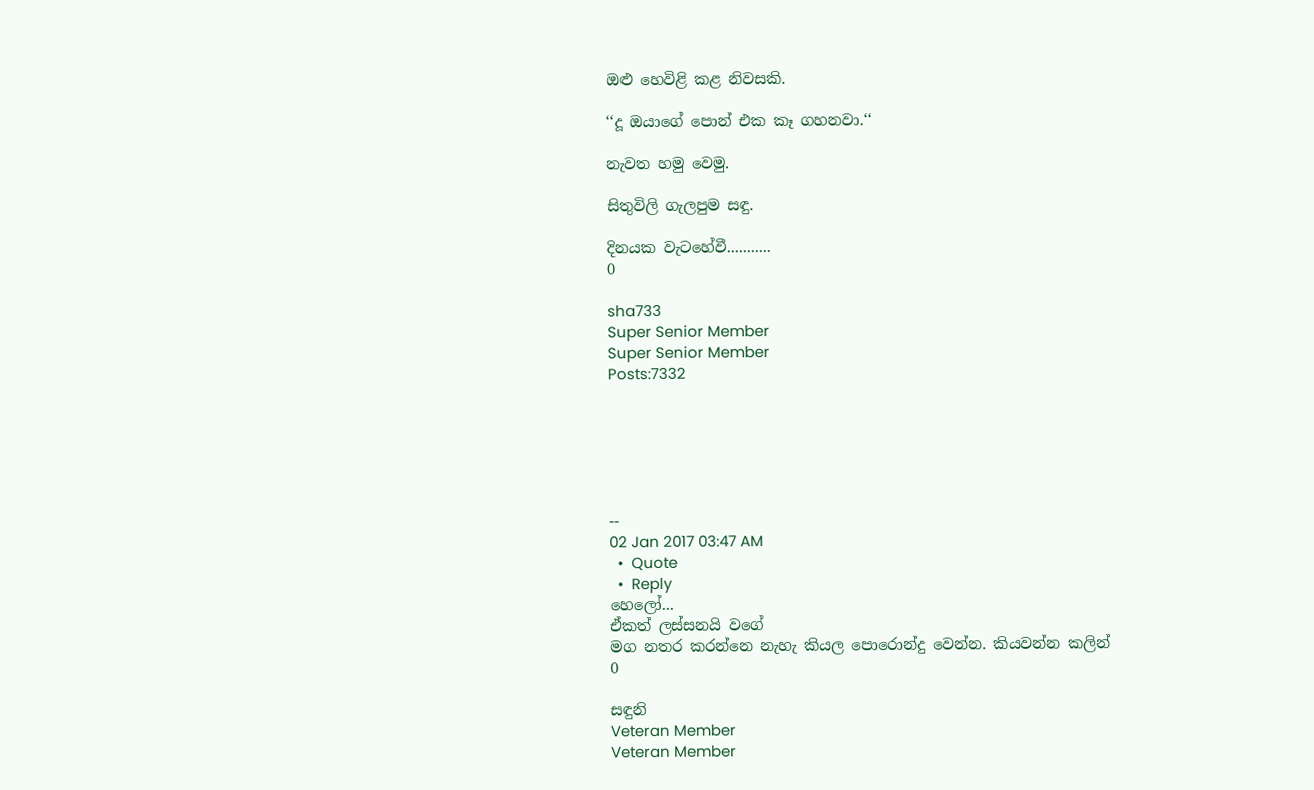ඔළු හෙවිළි කළ නිවසකි.

‘‘දූ ඔයාගේ පොන් එක කෑ ගහනවා.‘‘

නැවත හමු වෙමු.

සිතුවිලි ගැලපුම සඳු.

දිනයක වැටහේවී...........
0

sha733
Super Senior Member
Super Senior Member
Posts:7332






--
02 Jan 2017 03:47 AM
  •  Quote
  •  Reply
හෙලෝ...
ඒකත් ලස්සනයි වගේ
මග නතර කරන්නෙ නැහැ කියල පොරොන්දු වෙන්න. කියවන්න කලින්
0

සඳුනි
Veteran Member
Veteran Member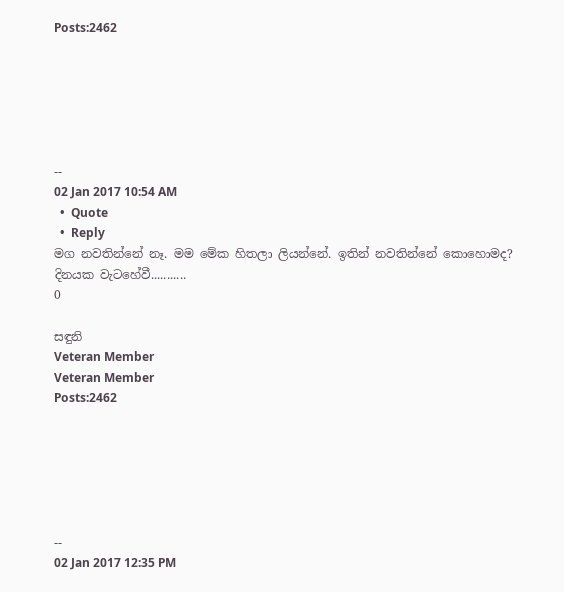Posts:2462






--
02 Jan 2017 10:54 AM
  •  Quote
  •  Reply
මග නවතින්නේ නෑ. මම මේක හිතලා ලියන්නේ. ඉතින් නවතින්නේ කොහොමද?
දිනයක වැටහේවී...........
0

සඳුනි
Veteran Member
Veteran Member
Posts:2462






--
02 Jan 2017 12:35 PM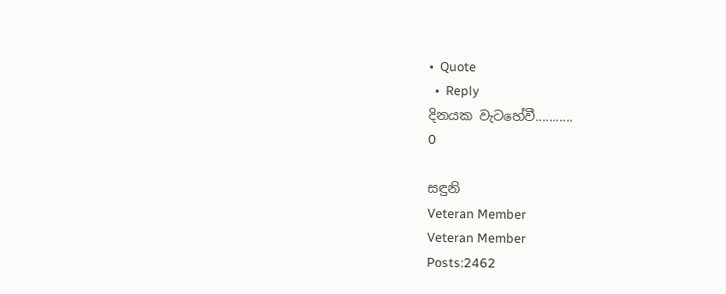•  Quote
  •  Reply
දිනයක වැටහේවී...........
0

සඳුනි
Veteran Member
Veteran Member
Posts:2462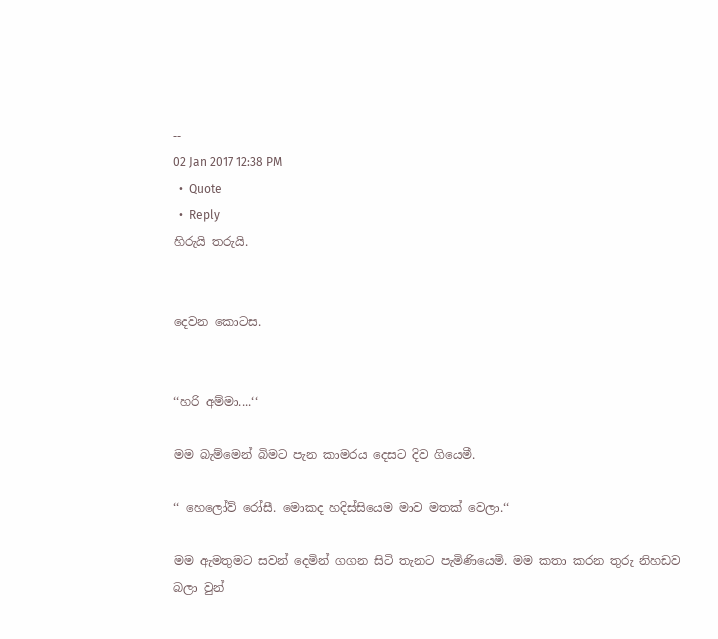--
02 Jan 2017 12:38 PM
  •  Quote
  •  Reply
හිරුයි තරුයි.


දෙවන කොටස.


‘‘හරි අම්මා....‘‘

මම බැම්මෙන් බිමට පැන කාමරය දෙසට දිව ගියෙමී.

‘‘ හෙලෝව් රෝසී. මොකද හදිස්සියෙම මාව මතක් වෙලා.‘‘

මම ඇමතුමට සවන් දෙමින් ගගන සිටි තැනට පැමිණියෙමි. මම කතා කරන තුරු නිහඩව බලා වුන්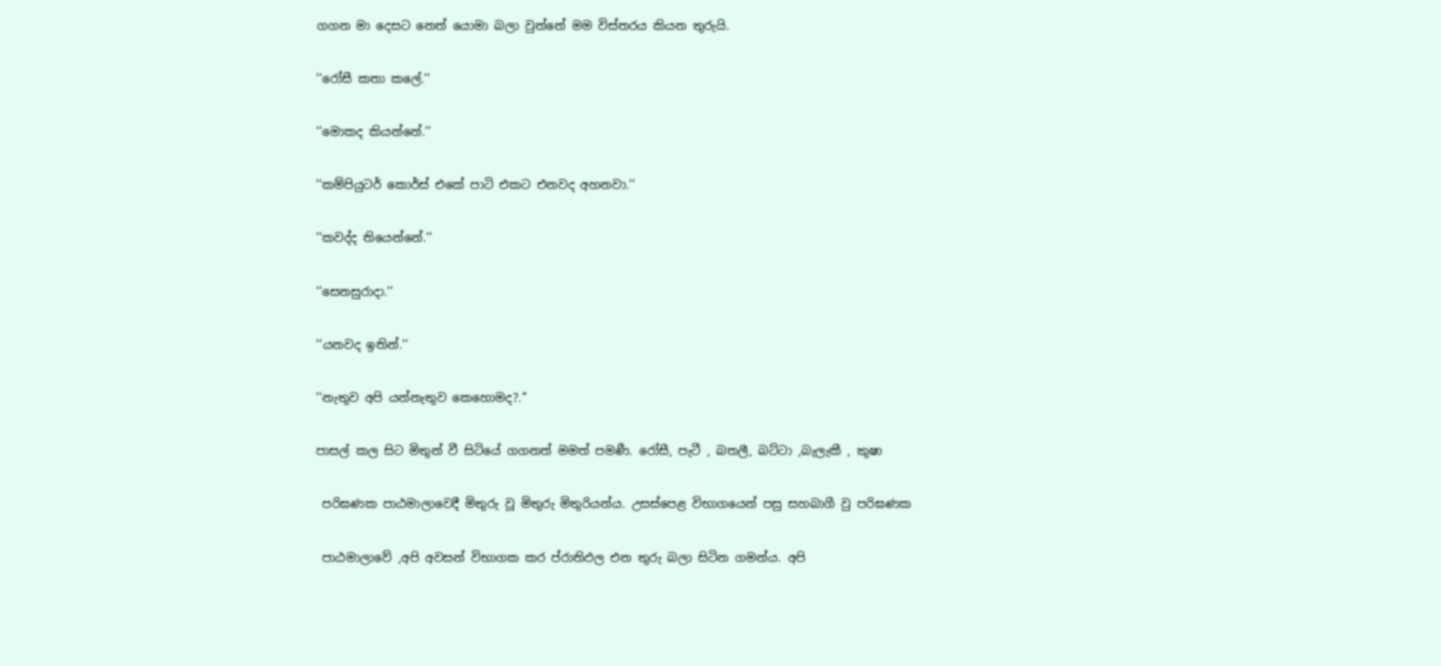ගගන මා දෙසට නෙත් යොමා බලා වුන්නේ මම විස්තරය කියන තුරුයි.

‘‘රෝසී කතා කලේ.‘‘

‘‘මොකද කියන්නේ.‘‘

‘‘කම්පියුටර් කොර්ස් එකේ පාටි එකට එනවද අහනවා.‘‘

‘‘කවද්ද තියෙන්නේ.‘‘

‘‘සෙනසුරාදා.‘‘

‘‘යනවද ඉතින්.‘‘

‘‘නැතුව අපි යන්නැතුව කෙහොමද?.‘‘

පාසල් කල සිට මිතුන් වී සිටියේ ගගනත් මමත් පමණී. රෝසී, පැටී , බතලී, බට්ටා ,බැලැකී , කුෂා

 පරිඝණක පාඨමාලාවෙදී මිතුරු වූ මිතුරු මිතුරියන්ය. උසස්පෙළ විභාගයෙන් පසු සහබාගී වු පරිඝණක

 පාඨමාලාවේ ,අපි අවසන් විභාගක කර ප්රාතිඵල එන තුරු බලා සිටින ගමන්ය. අපි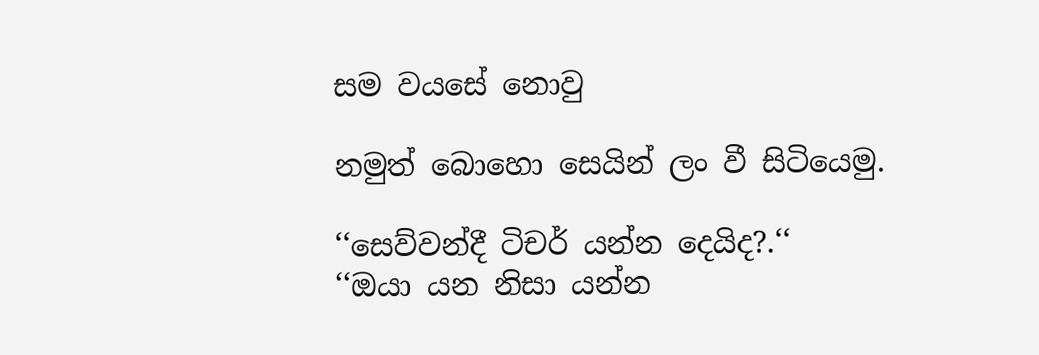සම වයසේ නොවු

නමුත් බොහො සෙයින් ලං වී සිටියෙමු.

‘‘සෙව්වන්දී ටිචර් යන්න දෙයිද?.‘‘
‘‘ඔයා යන නිසා යන්න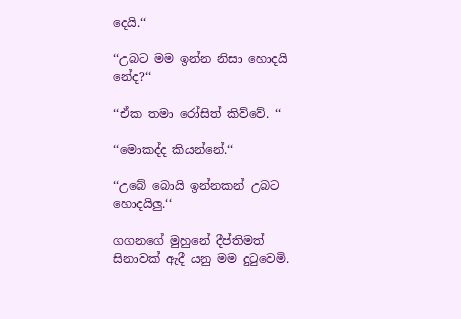දෙයි.‘‘

‘‘උබට මම ඉන්න නිසා හොදයි නේද?‘‘

‘‘ඒක තමා රෝසිත් කිව්වේ. ‘‘

‘‘මොකද්ද කියන්නේ.‘‘

‘‘උබේ බොයි ඉන්නකන් උබට හොදයිලු.‘‘

ගගනගේ මුහුනේ දීප්තිමත් සිනාවක් ඇදී යනු මම දුටුවෙමි.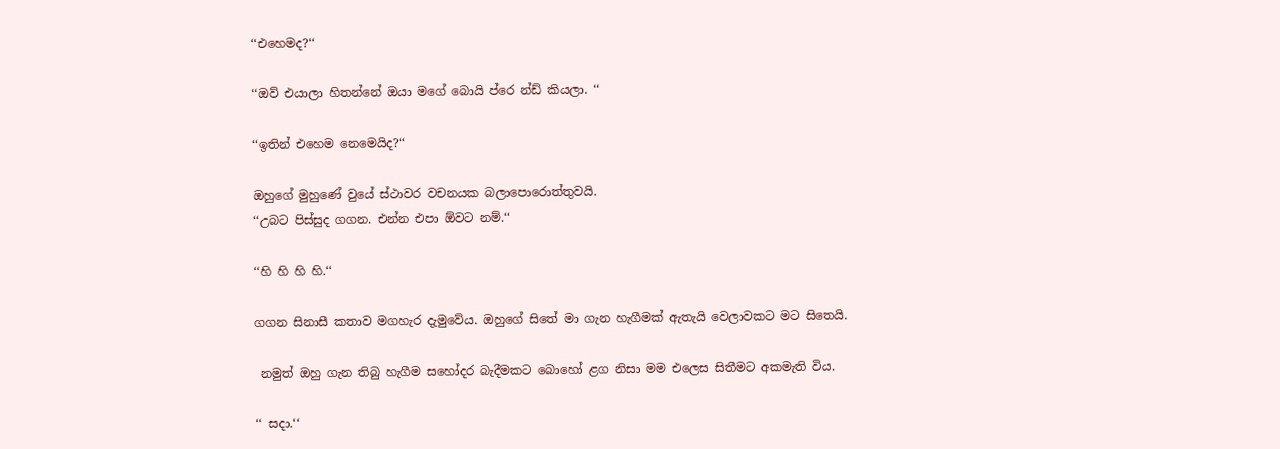‘‘එහෙමද?‘‘

‘‘ඔව් එයාලා හිතන්නේ ඔයා මගේ බොයි ප්රෙ න්ඩ් කියලා. ‘‘

‘‘ඉතින් එහෙම නෙමෙයිද?‘‘

ඔහුගේ මුහුණේ වුයේ ස්ථාවර වචනයක බලාපොරොත්තුවයි.
‘‘උබට පිස්සුද ගගන. එන්න එපා ඕවට නම්.‘‘

‘‘හි හි හි හි.‘‘

ගගන සිනාසී කතාව මගහැර දැමුවේය. ඔහුගේ සිතේ මා ගැන හැගීමක් ඇතැයි වෙලාවකට මට සිතෙයි.

 නමුත් ඔහු ගැන තිබු හැගීම සහෝදර බැදීමකට බොහෝ ළග නිසා මම එලෙස සිතීමට අකමැති විය.

‘‘ සදා.‘‘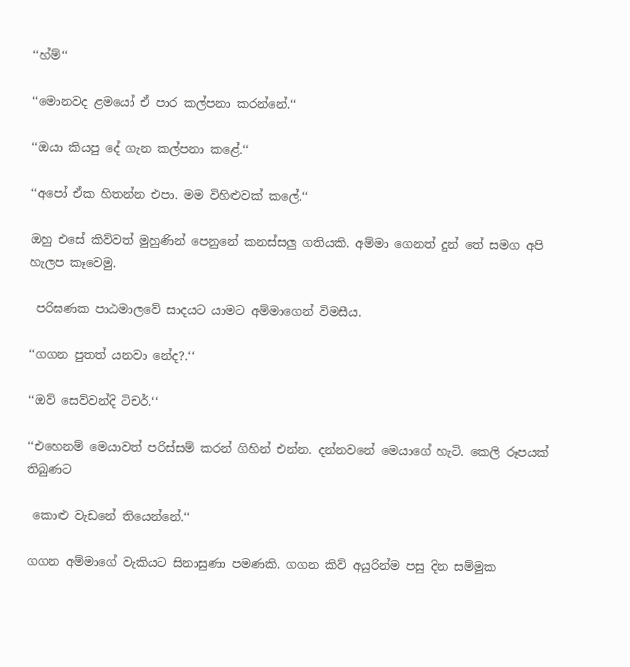‘‘හ්ම්‘‘

‘‘මොනවද ළමයෝ ඒ පාර කල්පනා කරන්නේ.‘‘

‘‘ඔයා කියපු දේ ගැන කල්පනා කළේ.‘‘

‘‘අපෝ ඒක හිතන්න එපා. මම විහිළුවක් කලේ.‘‘

ඔහු එසේ කිව්වත් මුහුණින් පෙනුනේ කනස්සලු ගතියකි. අම්මා ගෙනත් දුන් තේ සමග අපි හැලප කෑවෙමු.

 පරිඝණක පාඨමාලවේ සාදයට යාමට අම්මාගෙන් විමසීය.

‘‘ගගන පුතත් යනවා නේද?.‘‘

‘‘ඔව් සෙව්වන්දි ටිචර්.‘‘

‘‘එහෙනම් මෙයාවත් පරිස්සම් කරන් ගිහින් එන්න. දන්නවනේ මෙයාගේ හැටි. කෙලි රූපයක් තිබුණට

 කොළු වැඩනේ තියෙන්නේ.‘‘

ගගන අම්මාගේ වැකියට සිනාසුණා පමණකි. ගගන කිව් අයුරින්ම පසු දින සම්මුක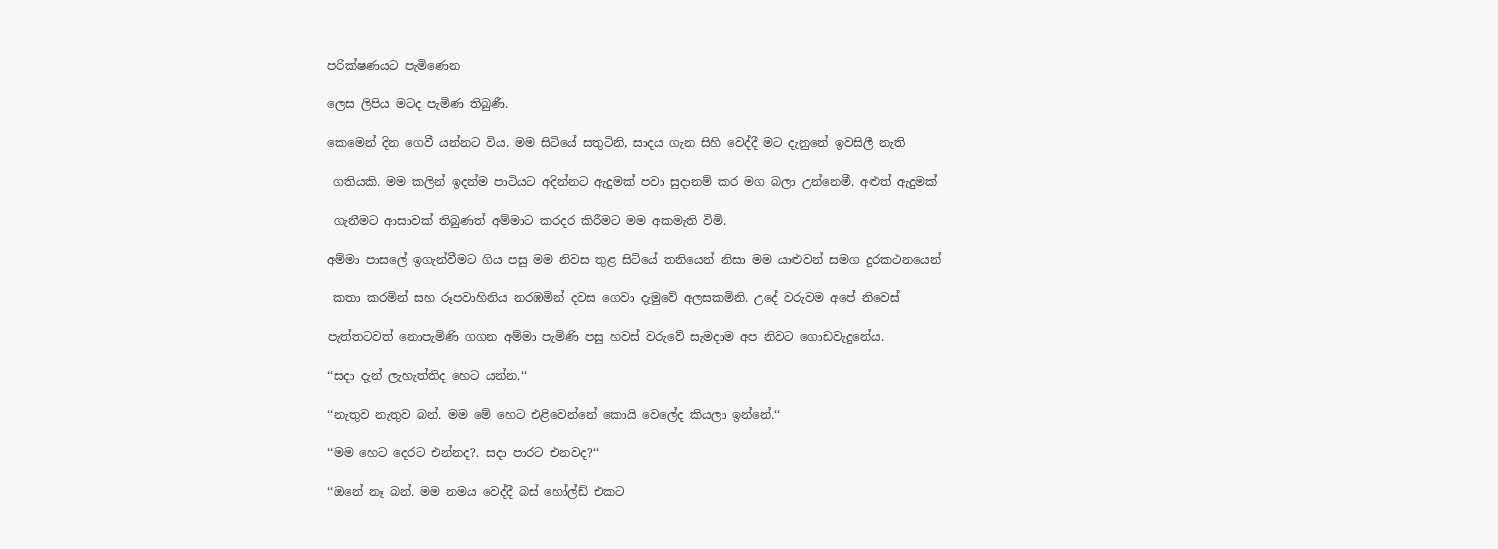පරික්ෂණයට පැමිණෙන

ලෙස ලිපිය මටද පැමිණ තිබුණී.

කෙමෙන් දින ගෙවී යන්නට විය. මම සිටියේ සතුටිනි, සාදය ගැන සිහි වෙද්දී මට දැනුනේ ඉවසිලී නැති

 ගතියකි. මම කලින් ඉදන්ම පාටියට අදින්නට ඇදුමක් පවා සුදානම් කර මග බලා උන්නෙමී. අළුත් ඇදුමක්

 ගැනීමට ආසාවක් තිබුණත් අම්මාට කරදර කිරීමට මම අකමැති විමි.

අම්මා පාසලේ ඉගැන්වීමට ගිය පසු මම නිවස තුළ සිටියේ තනියෙන් නිසා මම යාළුවන් සමග දුරකථනයෙන්

 කතා කරමින් සහ රූපවාහිනිය නරඹමින් දවස ගෙවා දැමුවේ අලසකමිනි. උදේ වරුවම අපේ නිවෙස්

පැත්තටවත් නොපැමිණි ගගන අම්මා පැමිණි පසු හවස් වරුවේ සැමදාම අප නිවට ගොඩවැදුනේය.

‘‘සදා දැන් ලැහැත්තිද හෙට යන්න.‘‘

‘‘නැතුව නැතුව බන්. මම මේ හෙට එළිවෙන්නේ කොයි වෙලේද කියලා ඉන්නේ.‘‘

‘‘මම හෙට දෙරට එන්නද?. සදා පාරට එනවද?‘‘

‘‘ඔනේ නෑ බන්. මම නමය වෙද්දී බස් හෝල්ඩ් එකට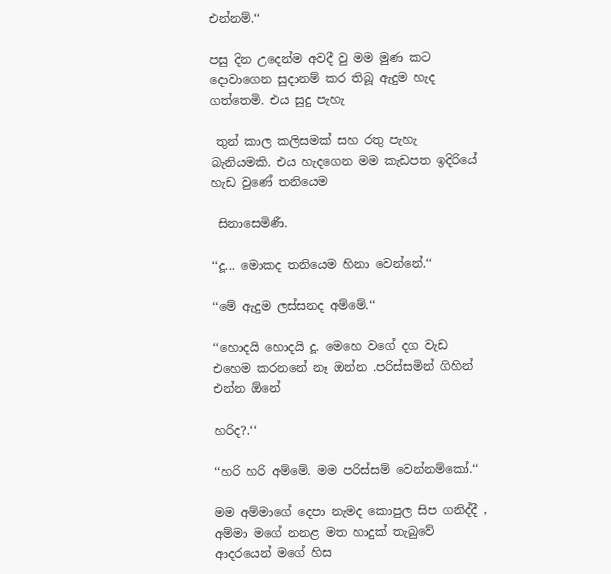එන්නම්.‘‘

පසු දින උදෙන්ම අවදී වු මම මුණ කට දොවාගෙන සුදානම් කර තිබූ ඇදුම හැද ගත්තෙමි. එය සුදු පැහැ

 තුන් කාල කලිසමක් සහ රතු පැහැ බැනියමකි. එය හැදගෙන මම කැඩපත ඉදිරියේ හැඩ වුණේ තනියෙම

 සිනාසෙමිණී.

‘‘දූ... මොකද තනියෙම හිනා වෙන්නේ.‘‘

‘‘මේ ඇදුම ලස්සනද අම්මේ.‘‘

‘‘හොදයි හොදයි දූ. මෙහෙ වගේ දග වැඩ එහෙම කරනනේ නෑ ඔන්න .පරිස්සමින් ගිහින් එන්න ඕනේ

හරිද?.‘‘

‘‘හරි හරි අම්මේ. මම පරිස්සම් වෙන්නම්කෝ.‘‘

මම අම්මාගේ දෙපා නැමද කොපුල සිප ගනිද්දී , අම්මා මගේ නනළ මත හාදුක් තැබුවේ ආදරයෙන් මගේ හිස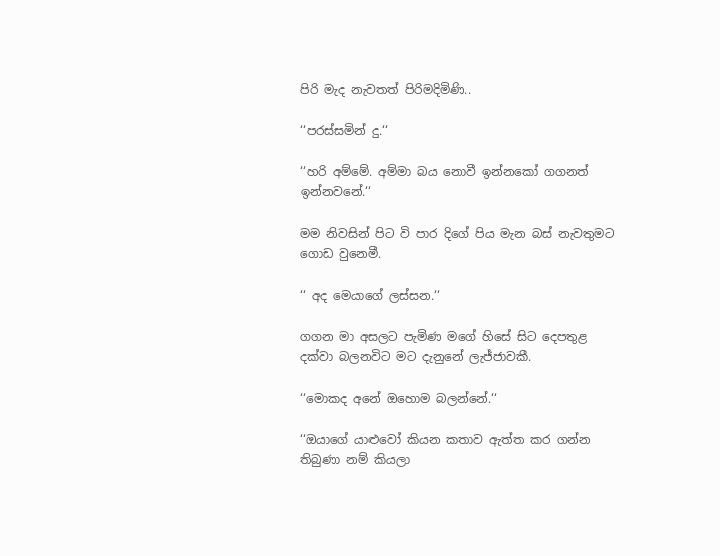පිරි මැද නැවතත් පිරිමදිමිණි..

‘‘පරස්සමින් දු.‘‘

‘‘හරි අම්මේ. අම්මා බය නොවී ඉන්නකෝ ගගනත් ඉන්නවනේ.‘‘

මම නිවසින් පිට වි පාර දිගේ පිය මැන බස් නැවතුමට ගොඩ වුනෙමී.

‘‘ අද මෙයාගේ ලස්සන.‘‘

ගගන මා අසලට පැමිණ මගේ හිසේ සිට දෙපතුළ දක්වා බලනවිට මට දැනුනේ ලැජ්ජාවකී.

‘‘මොකද අනේ ඔහොම බලන්නේ.‘‘

‘‘ඔයාගේ යාළුවෝ කියන කතාව ඇත්ත කර ගන්න තිබුණා නම් කියලා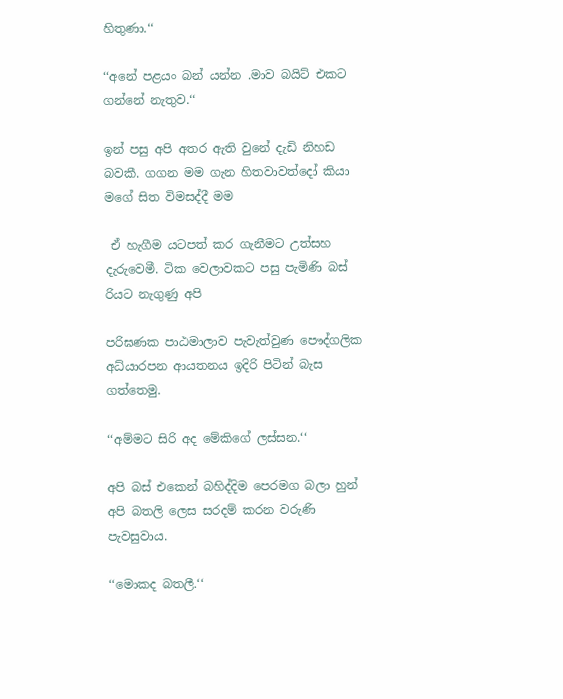හිතුණා.‘‘

‘‘අනේ පළයං බන් යන්න .මාව බයිට් එකට ගන්නේ නැතුව.‘‘

ඉන් පසු අපි අතර ඇති වුනේ දැඩි නිහඩ බවකී. ගගන මම ගැන හිතවාවත්දෝ කියා මගේ සිත විමසද්දී මම

 ඒ හැගීම යටපත් කර ගැනීමට උත්සහ දැරුවෙමී. ටික වෙලාවකට පසු පැමිණි බස් රියට නැගුණු අපි

පරිඝණක පාඨමාලාව පැවැත්වුණ පෞද්ගලික අධ්යාරපන ආයතනය ඉදිරි පිටින් බැස ගත්තෙමු.

‘‘අම්මට සිරි අද මේකිගේ ලස්සන.‘‘

අපි බස් එකෙන් බහිද්දිම පෙරමග බලා හුන් අපි බතලි ලෙස සරදම් කරන වරුණි පැවසුවාය.

‘‘මොකද බතලී.‘‘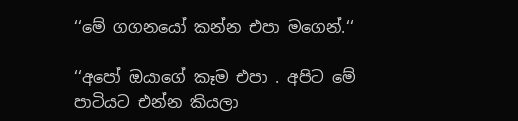‘‘මේ ගගනයෝ කන්න එපා මගෙන්.‘‘

‘‘අපෝ ඔයාගේ කෑම එපා . අපිට මේ පාටියට එන්න කියලා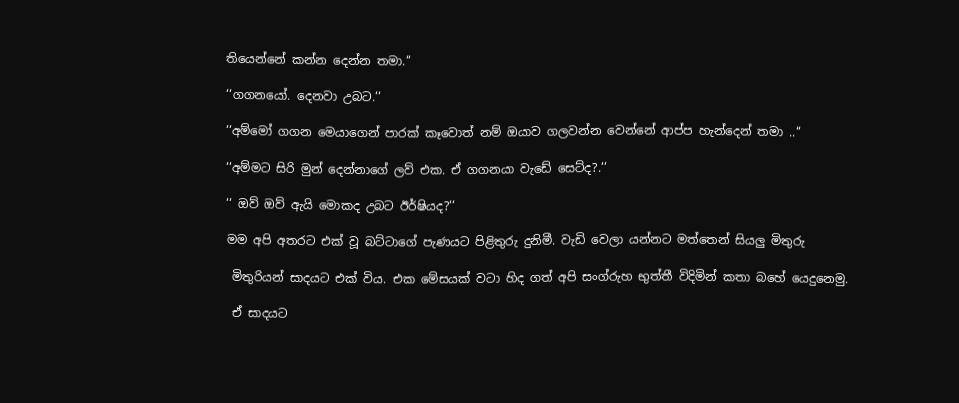තියෙන්නේ කන්න දෙන්න තමා.‘‘

‘‘ගගනයෝ. දෙනවා උබට.‘‘

‘‘අම්මෝ ගගන මෙයාගෙන් පාරක් කෑවොත් නම් ඔයාව ගලවන්න වෙන්නේ ආප්ප හැන්දෙන් තමා ..‘‘

‘‘අම්මට සිරි මුන් දෙන්නාගේ ලව් එක. ඒ ගගනයා වැඩේ සෙට්ද?.‘‘

‘‘ ඔව් ඔව් ඇයි මොකද උබට ඊර්ෂියද?‘‘

මම අපි අතරට එක් වූ බට්ටාගේ පැණයට පිළිතුරු දුනිමී. වැඩි වෙලා යන්නට මත්තෙන් සියලු මිතුරු

 මිතුරියන් සාදයට එක් විය. එක මේසයක් වටා හිද ගත් අපි සංග්රුහ භුත්තී විදිමින් කතා බහේ යෙදුනෙමු.

 ඒ සාදයට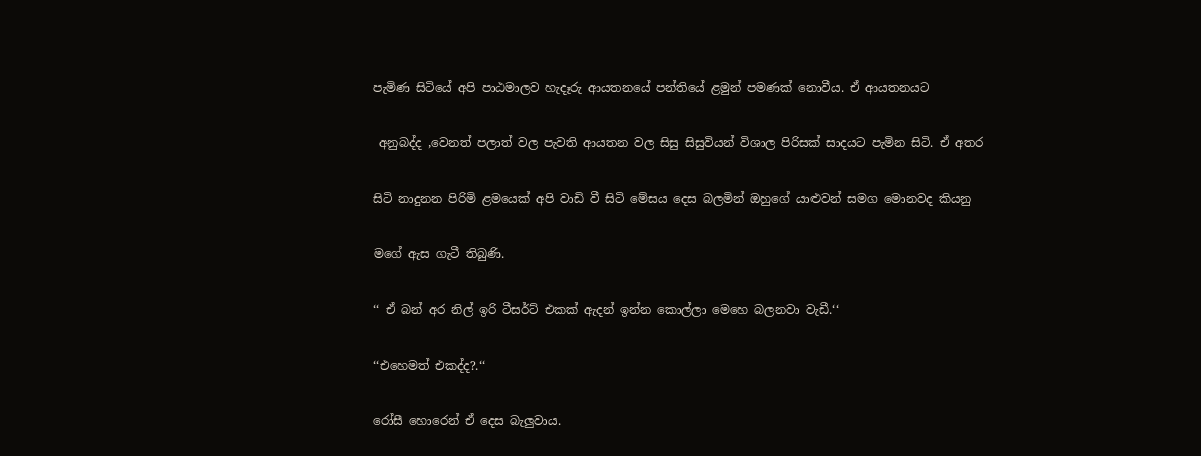පැමිණ සිටියේ අපි පාඨමාලව හැදෑරු ආයතනයේ පන්තියේ ළමුන් පමණක් නොවීය. ඒ ආයතනයට

 අනුබද්ද ,වෙනත් පලාත් වල පැවති ආයතන වල සිසු සිසුවියන් විශාල පිරිසක් සාදයට පැමින සිටි. ඒ අතර

සිටි නාදුනන පිරිමි ළමයෙක් අපි වාඩි වී සිටි මේසය දෙස බලමින් ඔහුගේ යාළුවන් සමග මොනවද කියනු

මගේ ඇස ගැටී තිබුණි.

‘‘ ඒ බන් අර නිල් ඉරි ටීසර්ට් එකක් ඇදන් ඉන්න කොල්ලා මෙහෙ බලනවා වැඩී.‘‘

‘‘එහෙමත් එකද්ද?.‘‘

රෝසී හොරෙන් ඒ දෙස බැලුවාය.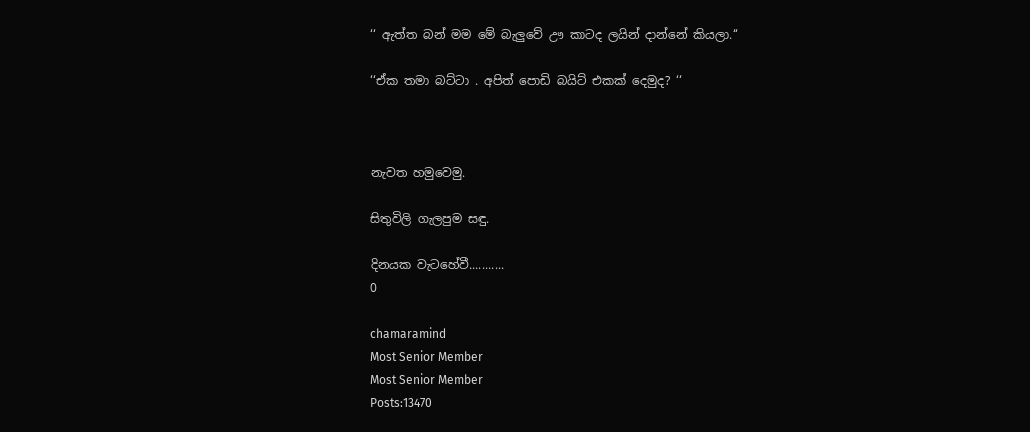‘‘ ඇත්ත බන් මම මේ බැලුවේ ඌ කාටද ලයින් දාන්නේ කියලා.‘‘

‘‘ඒක තමා බට්ටා . අපිත් පොඩි බයිට් එකක් දෙමුද? ‘‘



නැවත හමුවෙමු.

සිතුවිලි ගැලපුම සඳු.

දිනයක වැටහේවී...........
0

chamaramind
Most Senior Member
Most Senior Member
Posts:13470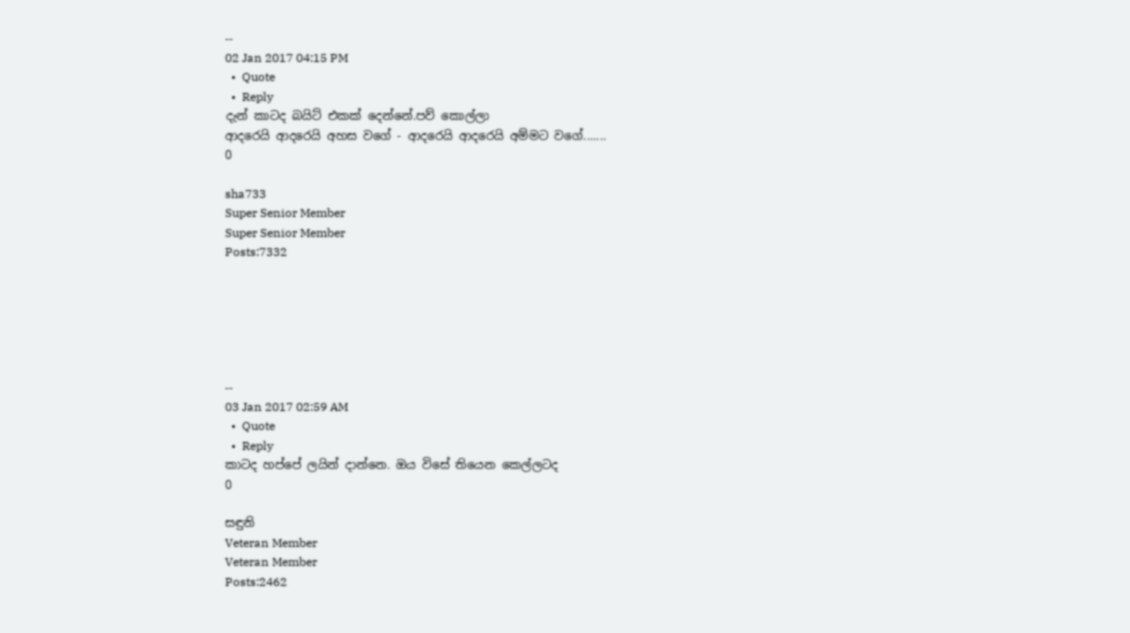--
02 Jan 2017 04:15 PM
  •  Quote
  •  Reply
දැන් කාටද බයිට් එකක් දෙන්නේ.පව් කොල්ලා
ආදරෙයි ආදරෙයි අහස වගේ - ආදරෙයි ආදරෙයි අම්මට වගේ.......
0

sha733
Super Senior Member
Super Senior Member
Posts:7332






--
03 Jan 2017 02:59 AM
  •  Quote
  •  Reply
කාටද හප්පේ ලයින් දාන්නෙ. ඔය විසේ තියෙන කෙල්ලටද
0

සඳුනි
Veteran Member
Veteran Member
Posts:2462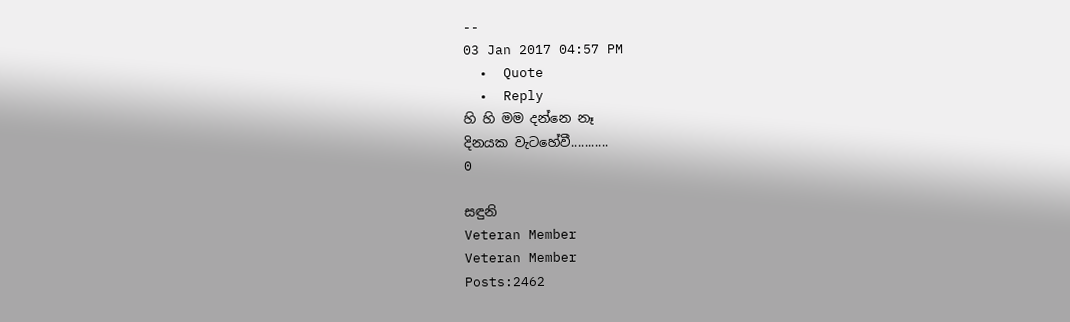--
03 Jan 2017 04:57 PM
  •  Quote
  •  Reply
හි හි මම දන්නෙ නෑ
දිනයක වැටහේවී...........
0

සඳුනි
Veteran Member
Veteran Member
Posts:2462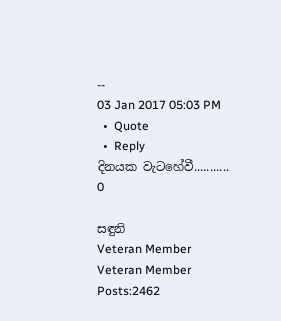--
03 Jan 2017 05:03 PM
  •  Quote
  •  Reply
දිනයක වැටහේවී...........
0

සඳුනි
Veteran Member
Veteran Member
Posts:2462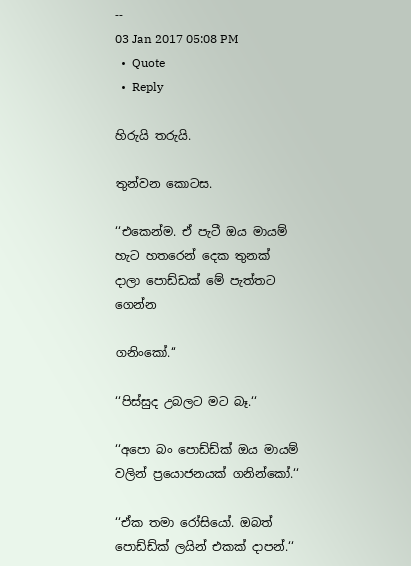--
03 Jan 2017 05:08 PM
  •  Quote
  •  Reply

හිරුයි තරුයි.

තුන්වන කොටස.

‘‘එකෙන්ම. ඒ පැටී ඔය මායම් හැට හතරෙන් දෙක තුනක් දාලා පොඩ්ඩක් මේ පැත්තට ගෙන්න

ගනිංකෝ.‘‘

‘‘පිස්සුද උබලට මට බෑ.‘‘

‘‘අපො බං පොඩ්ඩ්ක් ඔය මායම් වලින් ප්‍රයොජනයක් ගනින්කෝ.‘‘

‘‘ඒක තමා රෝසියෝ. ඔබත් පොඩ්ඩ්ක් ලයින් එකක් දාපන්.‘‘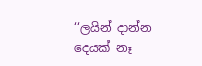‘‘ලයින් දාන්න දෙයක් නෑ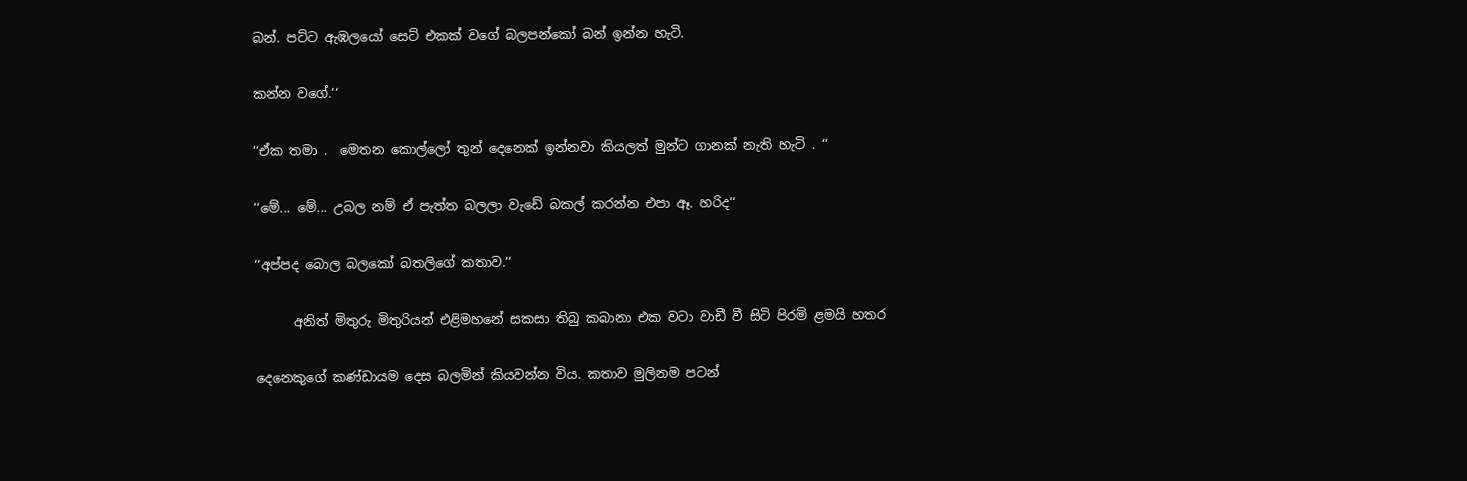බන්. පට්ට ඇඹලයෝ සෙට් එකක් වගේ බලපන්කෝ බන් ඉන්න හැටි.

කන්න වගේ.‘‘

‘‘ඒක තමා .  මෙතන කොල්ලෝ තුන් දෙනෙක් ඉන්නවා කියලත් මුන්ට ගානක් නැති හැටි . ‘‘

‘‘මේ... මේ... උබල නම් ඒ පැත්ත බලලා වැඩේ බකල් කරන්න එපා ඈ. හරිද‘‘

‘‘අප්පද බොල බලකෝ බතලිගේ කතාව.‘‘

      අනිත් මිතුරු මිතුරියන් එළිමහනේ සකසා තිබු කබානා එක වටා වාඩී වී සිටි පිරමි ළමයි හතර

දෙනෙකුගේ කණ්ඩායම දෙස බලමින් කියවන්න විය. කතාව මුලිනම පටන්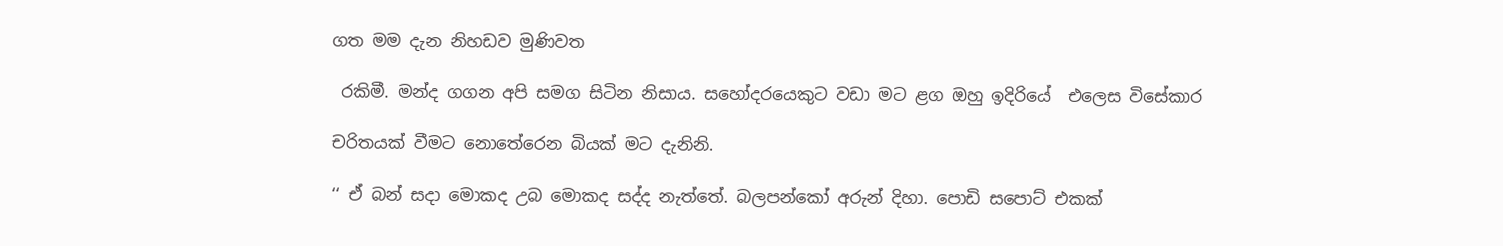ගත මම දැන නිහඩව මුණිවත

 රකිමී. මන්ද ගගන අපි සමග සිටින නිසාය. සහෝදරයෙකුට වඩා මට ළග ඔහු ඉදිරියේ  එලෙස විසේකාර

චරිතයක් වීමට නොතේරෙන බියක් මට දැනිනි.

‘‘ ඒ බන් සදා මොකද උබ මොකද සද්ද නැත්තේ. බලපන්කෝ අරුන් දිහා. පොඩි සපොට් එකක්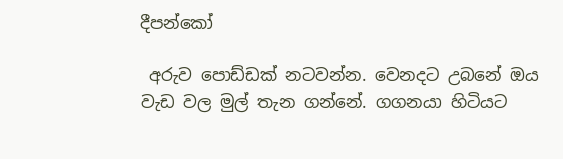දීපන්කෝ

 අරුව පොඩ්ඩක් නටවන්න. වෙනදට උබනේ ඔය වැඩ වල මුල් තැන ගන්නේ. ගගනයා හිටියට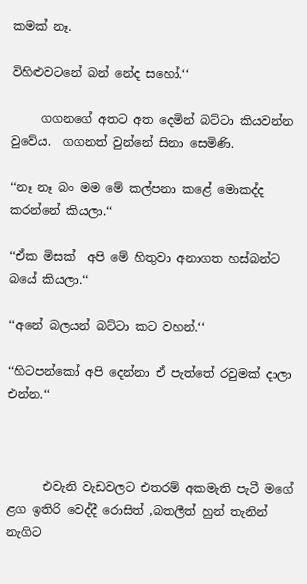කමක් නෑ.

විහිළුවටනේ බන් නේද සහෝ.‘‘

     ගගනගේ අතට අත දෙමින් බට්ටා කියවන්න වුවේය.  ගගනත් වුන්නේ සිනා සෙමිණි.

‘‘නෑ නෑ බං මම මේ කල්පනා කළේ මොකද්ද කරන්නේ කියලා.‘‘

‘‘ඒක මිසක්  අපි මේ හිතුවා අනාගත හස්බන්ට බයේ කියලා.‘‘

‘‘අනේ බලයන් බට්ටා කට වහන්.‘‘

‘‘හිටපන්කෝ අපි දෙන්නා ඒ පැත්තේ රවුමක් දාලා එන්න.‘‘



      එවැනි වැඩවලට එතරම් අකමැති පැටී මගේ ළග ඉතිරි වෙද්දී රොසිත් ,බතලීත් හුන් තැනින් නැගිට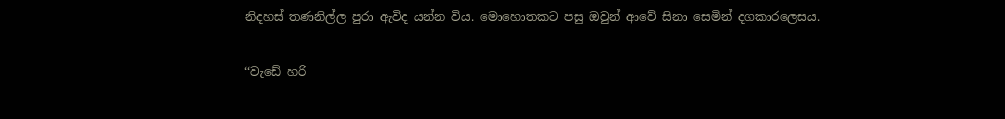නිදහස් තණනිල්ල පුරා ඇවිද යන්න විය. මොහොතකට පසු ඔවුන් ආවේ සිනා සෙමින් දගකාරලෙසය.

‘‘වැඩේ හරි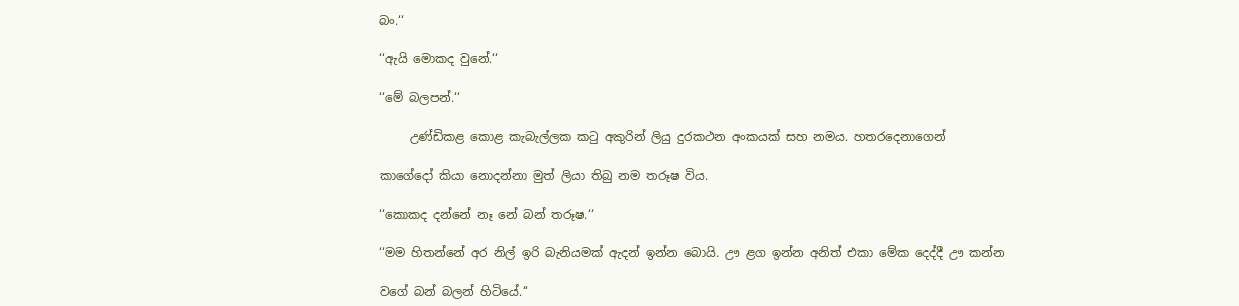බං.‘‘

‘‘ඇයි මොකද වුනේ.‘‘

‘‘මේ බලපන්.‘‘

     උණ්ඩිකළ කොළ කැබැල්ලක කටු අකුරින් ලියු දුරකථන අංකයක් සහ නමය. හතරදෙනාගෙන්

කාගේදෝ කියා නොදන්නා මුත් ලියා තිබු නම තරූෂ විය.

‘‘කොකද දන්නේ නෑ නේ බන් තරූෂ.‘‘

‘‘මම හිතන්නේ අර නිල් ඉරි බැනියමක් ඇදන් ඉන්න බොයි. ඌ ළග ඉන්න අනිත් එකා මේක දෙද්දී ඌ කන්න

වගේ බන් බලන් හිටියේ.‘‘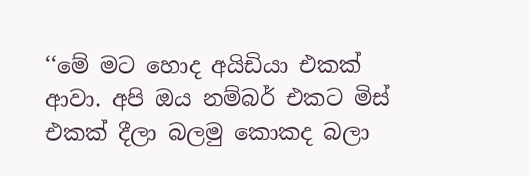‘‘මේ මට හොද අයිඩියා එකක් ආවා. අපි ඔය නම්බර් එකට මිස් එකක් දීලා බලමු කොකද බලා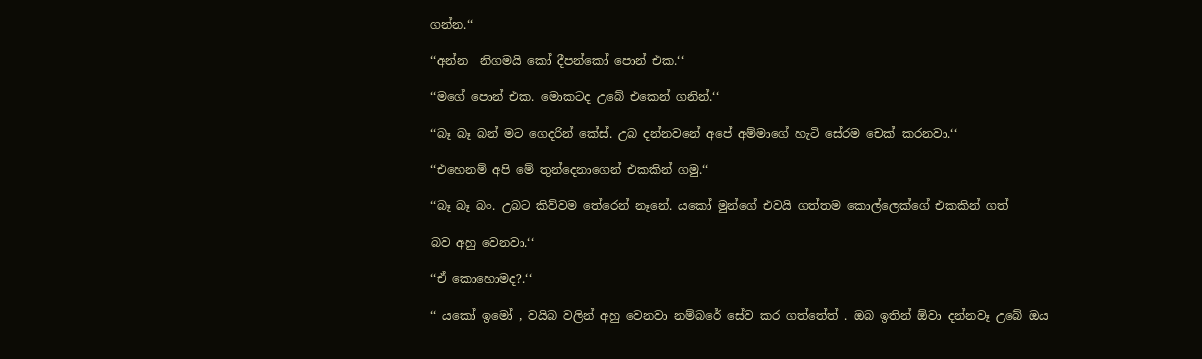ගන්න.‘‘

‘‘අන්න  නිගමයි කෝ දීපන්කෝ පොන් එක.‘‘

‘‘මගේ පොන් එක. මොකටද උබේ එකෙන් ගනින්.‘‘

‘‘බෑ බෑ බන් මට ගෙදරින් කේස්. උබ දන්නවනේ අපේ අම්මාගේ හැටි සේරම චෙක් කරනවා.‘‘

‘‘එහෙනම් අපි මේ තුන්දෙනාගෙන් එකකින් ගමු.‘‘

‘‘බෑ බෑ බං. උබට කිව්වම තේරෙන් නෑනේ. යකෝ මුන්ගේ එවයි ගත්තම කොල්ලෙක්ගේ එකකින් ගත්

බව අහු වෙනවා.‘‘

‘‘ඒ කොහොමද?.‘‘

‘‘ යකෝ ඉමෝ , වයිබ වලින් අහු වෙනවා නම්බරේ සේව කර ගත්තේත් . ඔබ ඉතින් ඕවා දන්නවෑ උබේ ඔය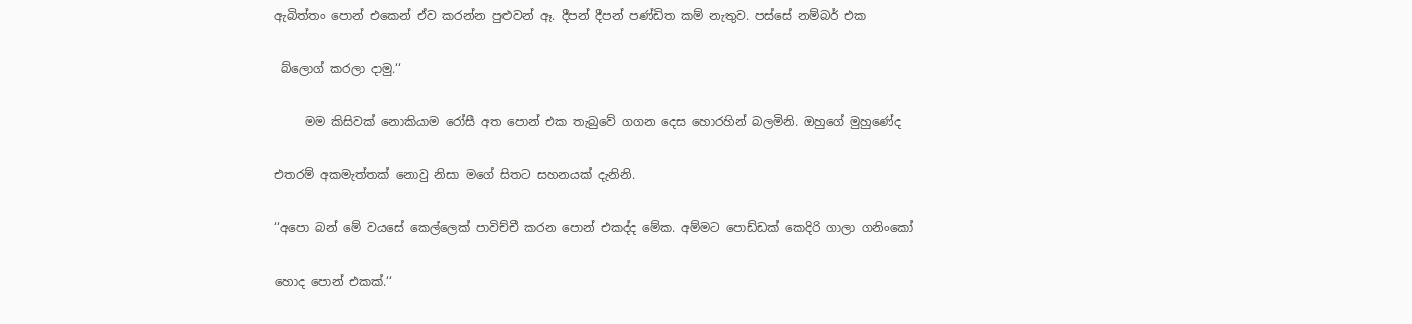ඇබිත්තං පොන් එකෙන් ඒව කරන්න පුළුවන් ඈ. දීපන් දීපන් පණ්ඩිත කම් නැතුව. පස්සේ නම්බර් එක

 බ්ලොග් කරලා දාමු.‘‘

     මම කිසිවක් නොකියාම රෝසී අත පොන් එක තැබුවේ ගගන දෙස හොරහින් බලමිනි. ඔහුගේ මුහුණේද

එතරම් අකමැත්තක් නොවු නිසා මගේ සිතට සහනයක් දැනිනි.

‘‘අපො බන් මේ වයසේ කෙල්ලෙක් පාවිච්චී කරන පොන් එකද්ද මේක. අම්මට පොඩ්ඩක් කෙදිරි ගාලා ගනිංකෝ

හොද පොන් එකක්.‘‘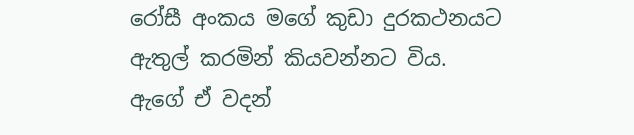රෝසී අංකය මගේ කුඩා දුරකථනයට ඇතුල් කරමින් කියවන්නට විය. ඇගේ ඒ වදන්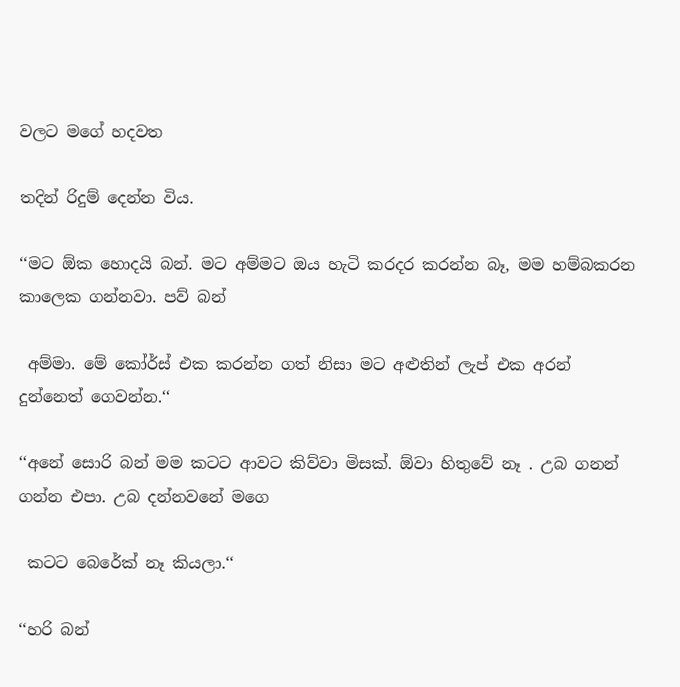වලට මගේ හදවත

තදින් රිදුම් දෙන්න විය.

‘‘මට ඕක හොදයි බන්. මට අම්මට ඔය හැටි කරදර කරන්න බෑ, මම හම්බකරන කාලෙක ගන්නවා. පව් බන්

 අම්මා. මේ කෝර්ස් එක කරන්න ගත් නිසා මට අළුතින් ලැප් එක අරන් දුන්නෙත් ගෙවන්න.‘‘

‘‘අනේ සොරි බන් මම කටට ආවට කිව්වා මිසක්. ඕවා හිතුවේ නෑ . උබ ගනන් ගන්න එපා. උබ දන්නවනේ මගෙ

 කටට බෙරේක් නෑ කියලා.‘‘

‘‘හරි බන්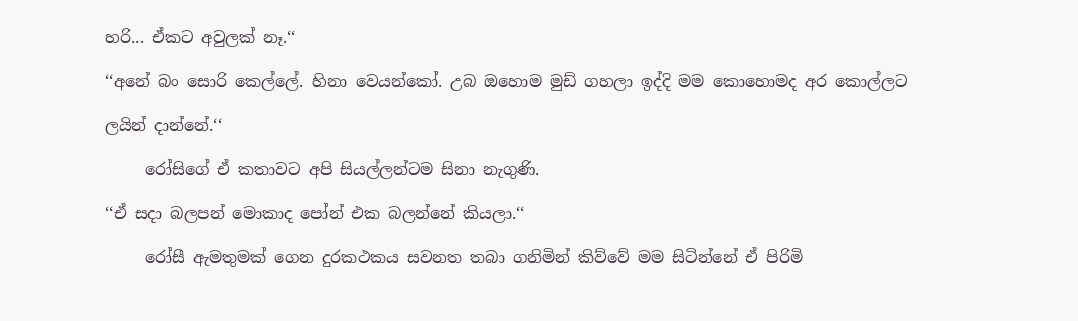හරි... ඒකට අවුලක් නෑ.‘‘

‘‘අනේ බං සොරි කෙල්ලේ. හිනා වෙයන්කෝ. උබ ඔහොම මුඩ් ගහලා ඉද්දි මම කොහොමද අර කොල්ලට

ලයින් දාන්නේ.‘‘

     රෝසිගේ ඒ කතාවට අපි සියල්ලන්ටම සිනා නැගුණි.

‘‘ඒ සදා බලපන් මොකාද පෝන් එක බලන්නේ කියලා.‘‘

     රෝසී ඇමතුමක් ගෙන දුරකථකය සවනත තබා ගනිමින් කිව්වේ මම සිටින්නේ ඒ පිරිමි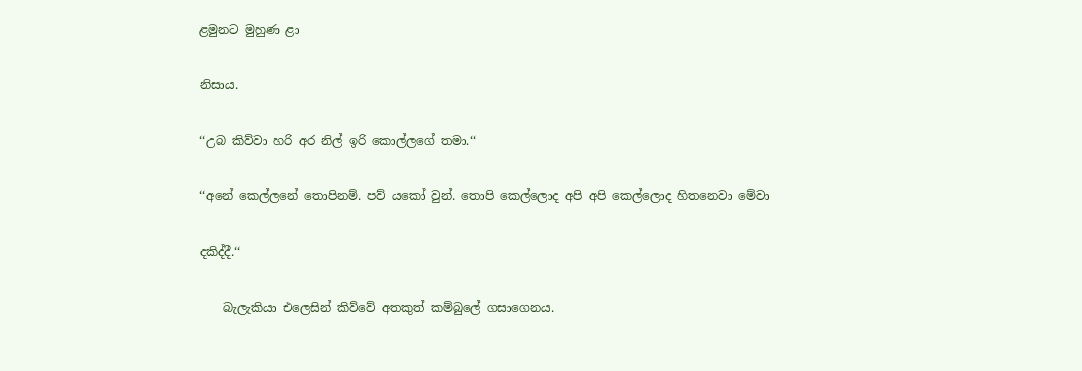ළමුනට මුහුණ ළා

නිසාය.

‘‘උබ කිව්වා හරි අර නිල් ඉරි කොල්ලගේ තමා.‘‘

‘‘අනේ කෙල්ලනේ තොපිනම්. පව් යකෝ වුන්. තොපි කෙල්ලොද අපි අපි කෙල්ලොද හිතනෙවා මේවා

දකිද්දී.‘‘

    බැලැකියා එලෙසින් කිව්වේ අතකුත් කම්බුලේ ගසාගෙනය.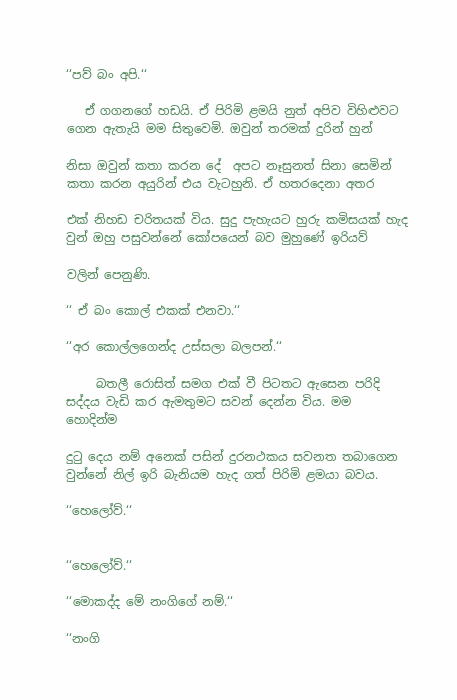‘‘පව් බං අපි.‘‘

   ඒ ගගනගේ හඩයි. ඒ පිරිමි ළමයි නුත් අපිව විහිළුවට ගෙන ඇතැයි මම සිතුවෙමි. ඔවුන් තරමක් දුරින් හුන්

නිසා ඔවුන් කතා කරන දේ  අපට නෑසුනත් සිනා සෙමින් කතා කරන අයුරින් එය වැටහුනි. ඒ හතරදෙනා අතර

එක් නිහඩ චරිතයක් විය. සුදු පැහැයට හුරු කමිසයක් හැද වුන් ඔහු පසුවන්නේ කෝපයෙන් බව මුහුණේ ඉරියව්

වලින් පෙනුණි.

‘‘ ඒ බං කොල් එකක් එනවා.‘‘

‘‘අර කොල්ලගෙන්ද උස්සලා බලපන්.‘‘

     බතලී රොසිත් සමග එක් වී පිටතට ඇසෙන පරිදි සද්දය වැඩි කර ඇමතුමට සවන් දෙන්න විය. මම හොදින්ම

දුටු දෙය නම් අනෙක් පසින් දුරනථකය සවනත තබාගෙන වුන්නේ නිල් ඉරි බැනියම හැද ගත් පිරිමි ළමයා බවය.

‘‘හෙලෝව්.‘‘


‘‘හෙලෝව්.‘‘

‘‘මොකද්ද මේ නංගිගේ නම්.‘‘

‘‘නංගි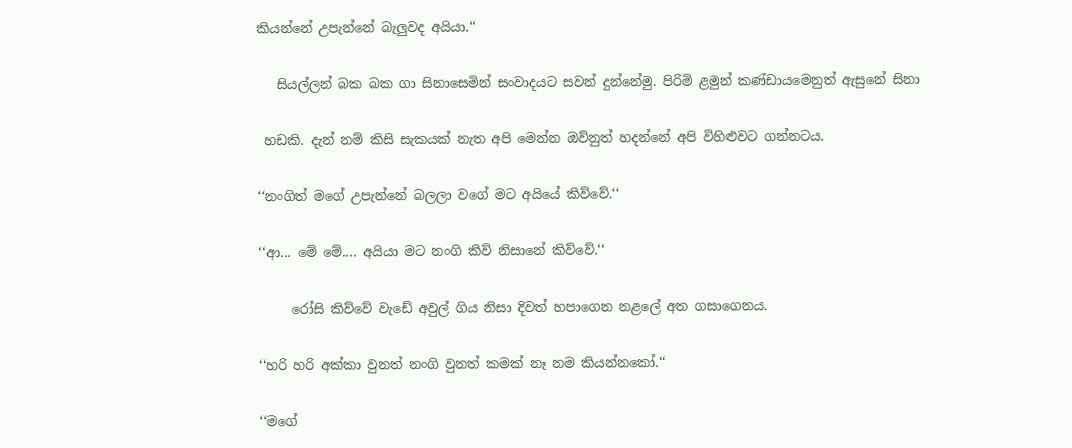කියන්නේ උපැන්නේ බැලුවද අයියා.‘‘

   සියල්ලන් බක බක ගා සිනාසෙමින් සංවාදයට සවන් දුන්නේමු. පිරිමි ළමුන් කණ්ඩායමෙනුත් ඇසුනේ සිනා

 හඩකි. දැන් නම් කිසි සැකයක් නැත අපි මෙන්න ඔව්නුත් හදන්නේ අපි විහිළුවට ගන්නටය.

‘‘නංගිත් මගේ උපැන්නේ බලලා වගේ මට අයියේ කිව්වේ.‘‘

‘‘ආ... මේ මේ.... අයියා මට නංගි කිව් නිසානේ කිව්වේ.‘‘

     රෝසි කිව්වේ වැඩේ අවුල් ගිය නිසා දිවත් හපාගෙන නළලේ අත ගසාගෙනය.

‘‘හරි හරි අක්කා වුනත් නංගි වුනත් කමක් නෑ නම කියන්නකෝ.‘‘

‘‘මගේ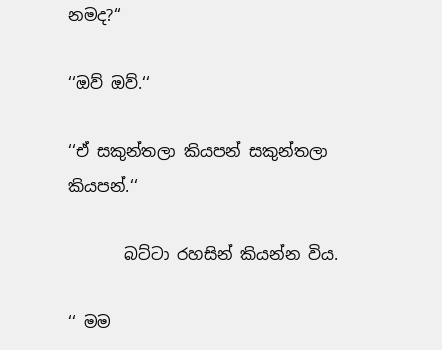නමද?‘‘

‘‘ඔව් ඔව්.‘‘

‘‘ඒ සකුන්තලා කියපන් සකුන්තලා කියපන්.‘‘

       බට්ටා රහසින් කියන්න විය.

‘‘ මම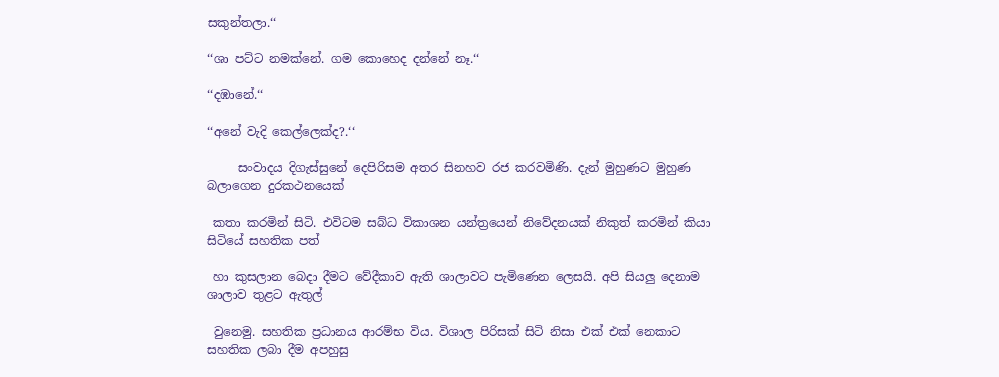සකුන්තලා.‘‘

‘‘ශා පට්ට නමක්නේ. ගම කොහෙද දන්නේ නෑ.‘‘

‘‘දඹානේ.‘‘

‘‘අනේ වැදි කෙල්ලෙක්ද?.‘‘

     සංවාදය දිගැස්සුනේ දෙපිරිසම අතර සිනහව රජ කරවමිණි. දැන් මුහුණට මුහුණ බලාගෙන දුරකථනයෙක්

 කතා කරමින් සිටි. එවිටම සබ්ධ විකාශන යන්ත්‍රයෙන් නිවේදනයක් නිකුත් කරමින් කියා සිටියේ සහතික පත්

 හා කුසලාන බෙදා දීමට වේදීකාව ඇති ශාලාවට පැමිණෙන ලෙසයි. අපි සියලු දෙනාම ශාලාව තුළට ඇතුල්

 වුනෙමු. සහතික ප්‍රධානය ආරම්භ විය. විශාල පිරිසක් සිටි නිසා එක් එක් නෙකාට සහතික ලබා දීම අපහුසු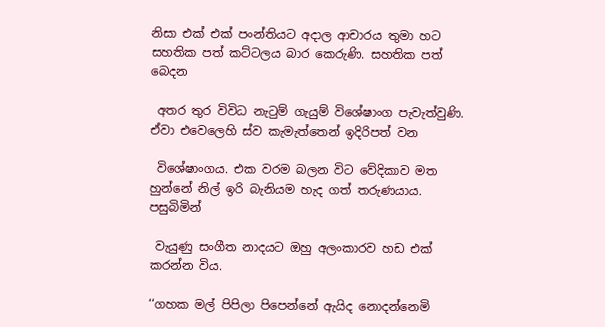නිසා එක් එක් පංන්තියට අදාල ආචාරය තුමා හට සහතික පත් කට්ටලය බාර කෙරුණි. සහතික පත් බෙදන

 අතර තුර විවිධ නැටුම් ගැයුම් විශේෂාංග පැවැත්වුණි. ඒවා එවෙලෙහි ස්ව කැමැත්තෙන් ඉදිරිපත් වන

 විශේෂාංගය. එක වරම බලන විට වේදිකාව මත හුන්නේ නිල් ඉරි බැනියම හැද ගත් තරුණයාය. පසුබිමින්

 වැයුණු සංගීත නාදයට ඔහු අලංකාරව හඩ එක් කරන්න විය.

‘‘ගහක මල් පිපිලා පිපෙන්නේ ඇයිද නොදන්නෙමි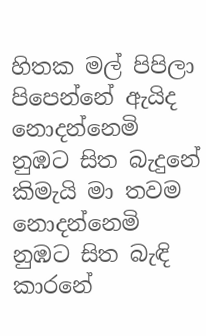හිතක මල් පිපිලා පිපෙන්නේ ඇයිද නොදන්නෙමි
නුඹට සිත බැදුනේ කිමැයි මා තවම නොදන්නෙමි
නුඹට සිත බැඳි කාරනේ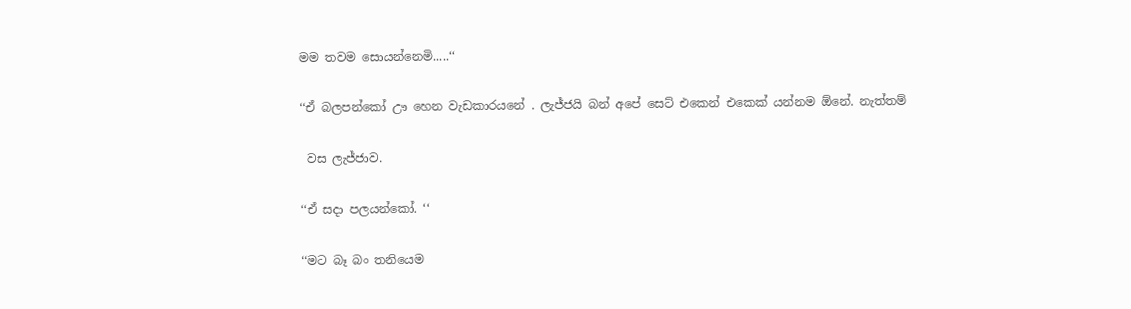මම තවම සොයන්නෙමි.....‘‘

‘‘ඒ බලපන්කෝ ඌ හෙන වැඩකාරයනේ . ලැජ්ජයි බන් අපේ සෙට් එකෙන් එකෙක් යන්නම ඕනේ. නැත්තම්

 වස ලැජ්ජාව.

‘‘ඒ සදා පලයන්කෝ. ‘‘

‘‘මට බෑ බං තනියෙම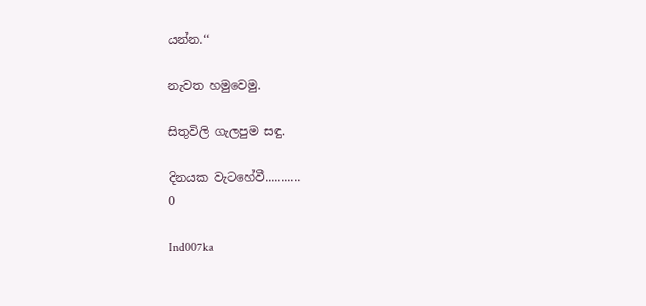යන්න.‘‘

නැවත හමුවෙමු.

සිතුවිලි ගැලපුම සඳු.

දිනයක වැටහේවී...........
0

Ind007ka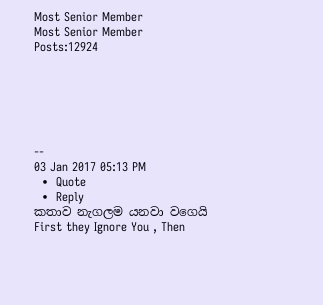Most Senior Member
Most Senior Member
Posts:12924






--
03 Jan 2017 05:13 PM
  •  Quote
  •  Reply
කතාව නැගලම යනවා වගෙයි
First they Ignore You , Then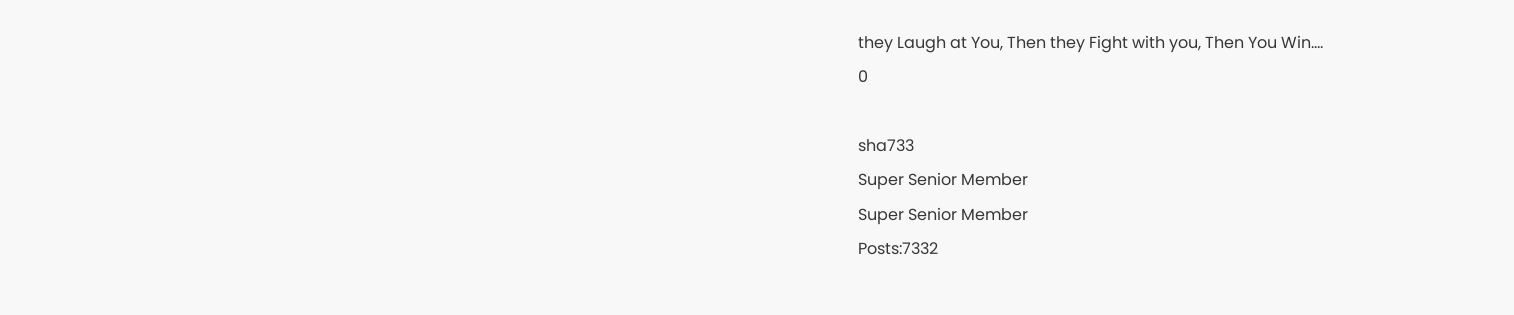they Laugh at You, Then they Fight with you, Then You Win....
0

sha733
Super Senior Member
Super Senior Member
Posts:7332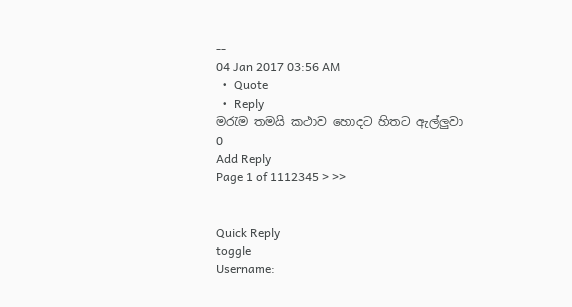--
04 Jan 2017 03:56 AM
  •  Quote
  •  Reply
මරැම තමයි කථාව හොදට හිතට ඇල්ලුවා
0
Add Reply
Page 1 of 1112345 > >>


Quick Reply
toggle
Username: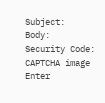Subject:
Body:
Security Code:
CAPTCHA image
Enter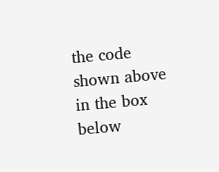the code shown above in the box below